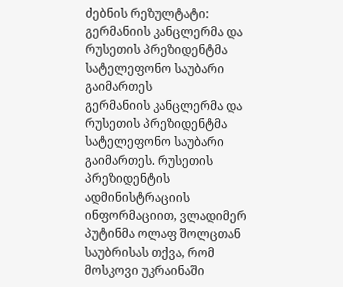ძებნის რეზულტატი:
გერმანიის კანცლერმა და რუსეთის პრეზიდენტმა სატელეფონო საუბარი გაიმართეს
გერმანიის კანცლერმა და რუსეთის პრეზიდენტმა სატელეფონო საუბარი გაიმართეს. რუსეთის პრეზიდენტის ადმინისტრაციის ინფორმაციით, ვლადიმერ პუტინმა ოლაფ შოლცთან საუბრისას თქვა, რომ მოსკოვი უკრაინაში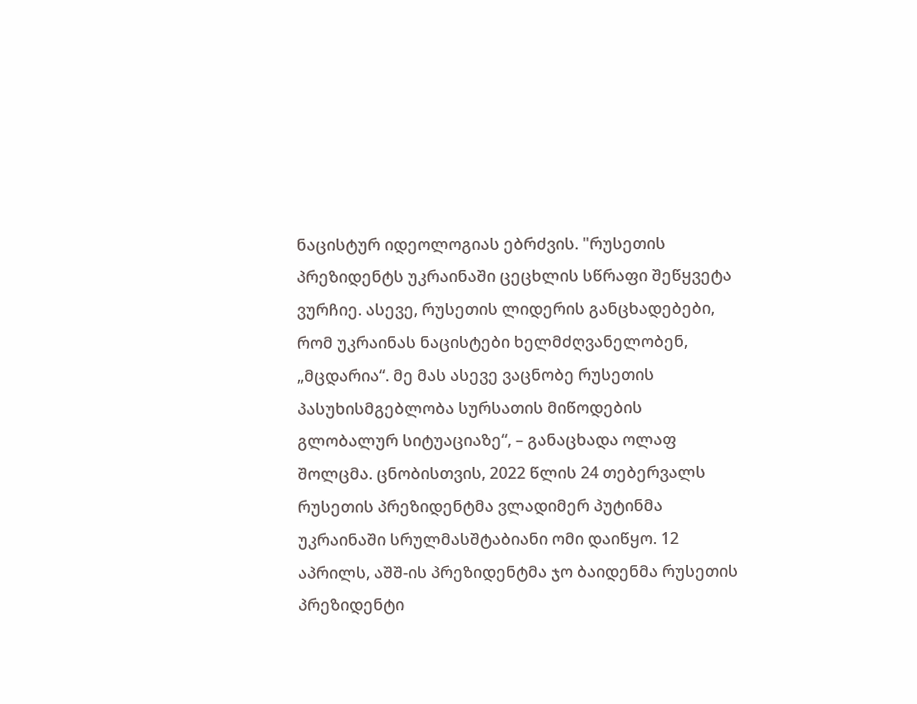ნაცისტურ იდეოლოგიას ებრძვის. "რუსეთის პრეზიდენტს უკრაინაში ცეცხლის სწრაფი შეწყვეტა ვურჩიე. ასევე, რუსეთის ლიდერის განცხადებები, რომ უკრაინას ნაცისტები ხელმძღვანელობენ, „მცდარია“. მე მას ასევე ვაცნობე რუსეთის პასუხისმგებლობა სურსათის მიწოდების გლობალურ სიტუაციაზე“, – განაცხადა ოლაფ შოლცმა. ცნობისთვის, 2022 წლის 24 თებერვალს რუსეთის პრეზიდენტმა ვლადიმერ პუტინმა უკრაინაში სრულმასშტაბიანი ომი დაიწყო. 12 აპრილს, აშშ-ის პრეზიდენტმა ჯო ბაიდენმა რუსეთის პრეზიდენტი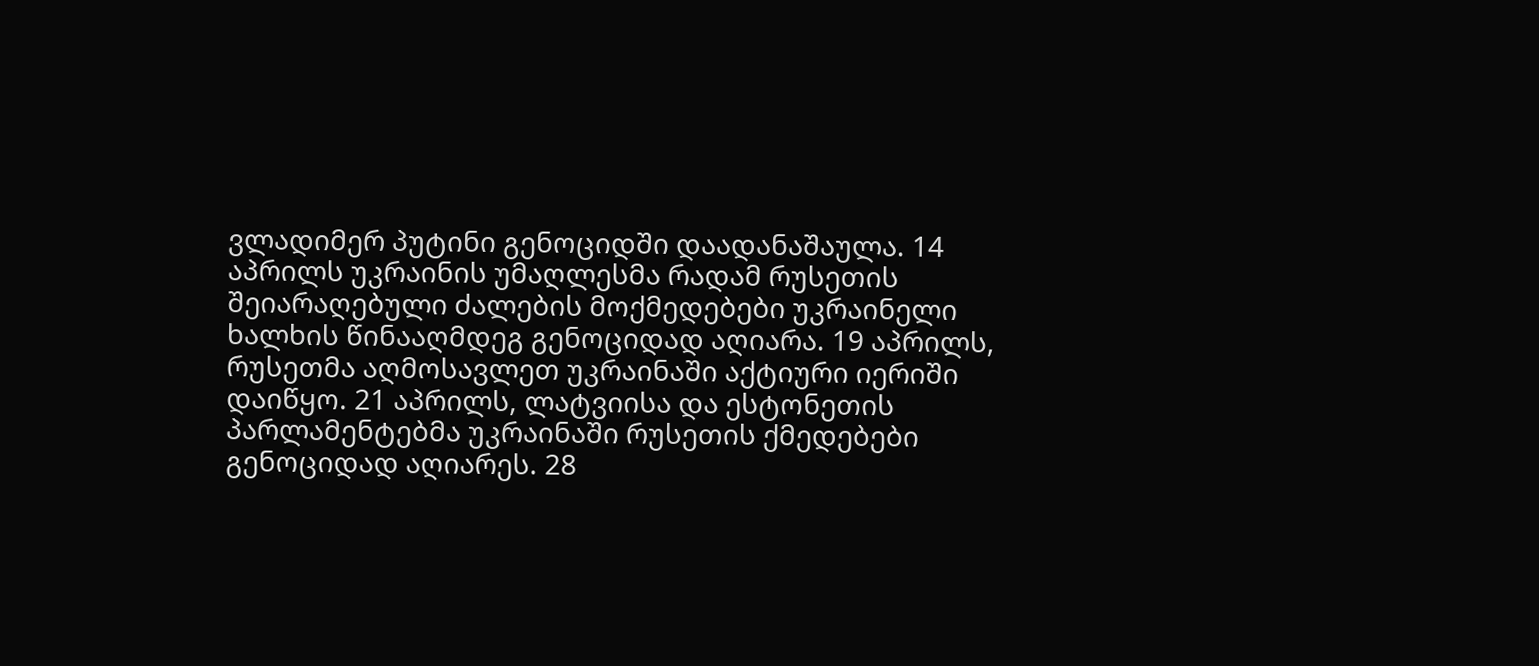ვლადიმერ პუტინი გენოციდში დაადანაშაულა. 14 აპრილს უკრაინის უმაღლესმა რადამ რუსეთის შეიარაღებული ძალების მოქმედებები უკრაინელი ხალხის წინააღმდეგ გენოციდად აღიარა. 19 აპრილს, რუსეთმა აღმოსავლეთ უკრაინაში აქტიური იერიში დაიწყო. 21 აპრილს, ლატვიისა და ესტონეთის პარლამენტებმა უკრაინაში რუსეთის ქმედებები გენოციდად აღიარეს. 28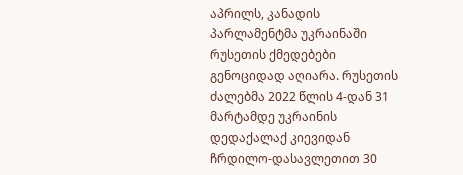აპრილს, კანადის პარლამენტმა უკრაინაში რუსეთის ქმედებები გენოციდად აღიარა. რუსეთის ძალებმა 2022 წლის 4-დან 31 მარტამდე უკრაინის დედაქალაქ კიევიდან ჩრდილო-დასავლეთით 30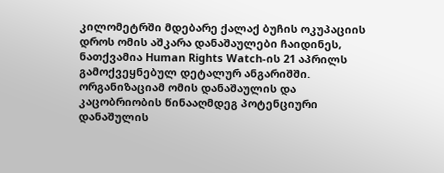კილომეტრში მდებარე ქალაქ ბუჩის ოკუპაციის დროს ომის აშკარა დანაშაულები ჩაიდინეს, ნათქვამია Human Rights Watch-ის 21 აპრილს გამოქვეყნებულ დეტალურ ანგარიშში. ორგანიზაციამ ომის დანაშაულის და კაცობრიობის წინააღმდეგ პოტენციური დანაშულის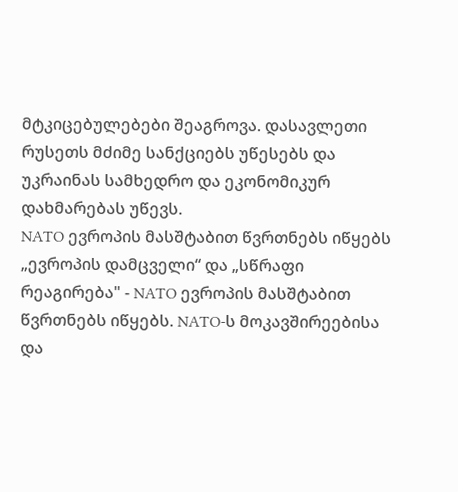მტკიცებულებები შეაგროვა. დასავლეთი რუსეთს მძიმე სანქციებს უწესებს და უკრაინას სამხედრო და ეკონომიკურ დახმარებას უწევს.
NATO ევროპის მასშტაბით წვრთნებს იწყებს
„ევროპის დამცველი“ და „სწრაფი რეაგირება" - NATO ევროპის მასშტაბით წვრთნებს იწყებს. NATO-ს მოკავშირეებისა და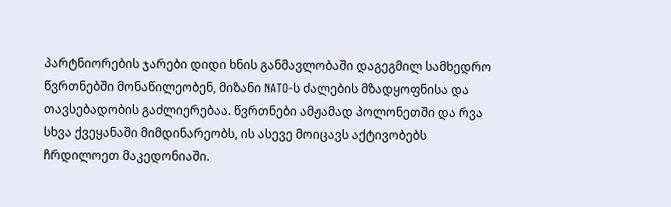პარტნიორების ჯარები დიდი ხნის განმავლობაში დაგეგმილ სამხედრო წვრთნებში მონაწილეობენ, მიზანი NATO-ს ძალების მზადყოფნისა და თავსებადობის გაძლიერებაა. წვრთნები ამჟამად პოლონეთში და რვა სხვა ქვეყანაში მიმდინარეობს, ის ასევე მოიცავს აქტივობებს ჩრდილოეთ მაკედონიაში.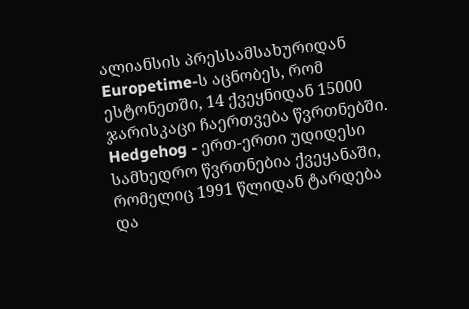ალიანსის პრესსამსახურიდან Europetime-ს აცნობეს, რომ ესტონეთში, 14 ქვეყნიდან 15000 ჯარისკაცი ჩაერთვება წვრთნებში. Hedgehog - ერთ-ერთი უდიდესი სამხედრო წვრთნებია ქვეყანაში, რომელიც 1991 წლიდან ტარდება და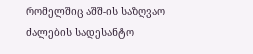რომელშიც აშშ-ის საზღვაო ძალების სადესანტო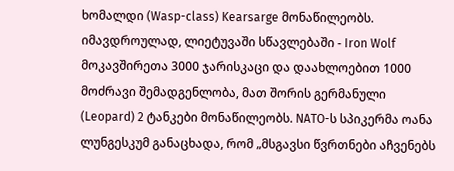ხომალდი (Wasp-class) Kearsarge მონაწილეობს. იმავდროულად, ლიეტუვაში სწავლებაში - Iron Wolf მოკავშირეთა 3000 ჯარისკაცი და დაახლოებით 1000 მოძრავი შემადგენლობა, მათ შორის გერმანული (Leopard) 2 ტანკები მონაწილეობს. NATO-ს სპიკერმა ოანა ლუნგესკუმ განაცხადა, რომ „მსგავსი წვრთნები აჩვენებს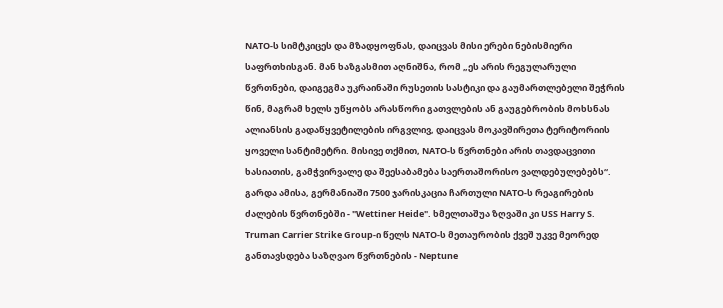NATO-ს სიმტკიცეს და მზადყოფნას, დაიცვას მისი ერები ნებისმიერი საფრთხისგან. მან ხაზგასმით აღნიშნა, რომ „ეს არის რეგულარული წვრთნები, დაიგეგმა უკრაინაში რუსეთის სასტიკი და გაუმართლებელი შეჭრის წინ, მაგრამ ხელს უწყობს არასწორი გათვლების ან გაუგებრობის მოხსნას ალიანსის გადაწყვეტილების ირგვლივ, დაიცვას მოკავშირეთა ტერიტორიის ყოველი სანტიმეტრი. მისივე თქმით, NATO-ს წვრთნები არის თავდაცვითი ხასიათის, გამჭვირვალე და შეესაბამება საერთაშორისო ვალდებულებებს“. გარდა ამისა, გერმანიაში 7500 ჯარისკაცია ჩართული NATO-ს რეაგირების ძალების წვრთნებში - "Wettiner Heide". ხმელთაშუა ზღვაში კი USS Harry S. Truman Carrier Strike Group-ი წელს NATO-ს მეთაურობის ქვეშ უკვე მეორედ განთავსდება საზღვაო წვრთნების - Neptune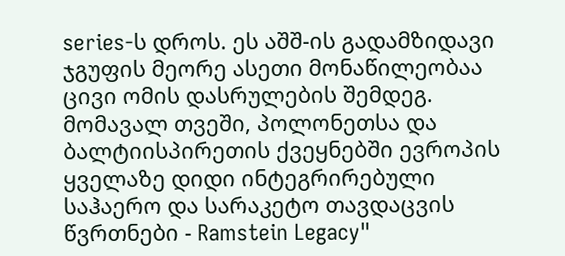series-ს დროს. ეს აშშ-ის გადამზიდავი ჯგუფის მეორე ასეთი მონაწილეობაა ცივი ომის დასრულების შემდეგ. მომავალ თვეში, პოლონეთსა და ბალტიისპირეთის ქვეყნებში ევროპის ყველაზე დიდი ინტეგრირებული საჰაერო და სარაკეტო თავდაცვის წვრთნები - Ramstein Legacy"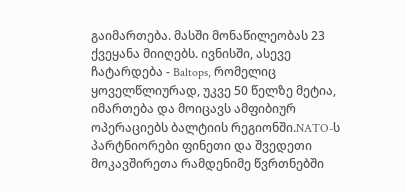გაიმართება. მასში მონაწილეობას 23 ქვეყანა მიიღებს. ივნისში, ასევე ჩატარდება - Baltops, რომელიც ყოველწლიურად, უკვე 50 წელზე მეტია, იმართება და მოიცავს ამფიბიურ ოპერაციებს ბალტიის რეგიონში.NATO-ს პარტნიორები ფინეთი და შვედეთი მოკავშირეთა რამდენიმე წვრთნებში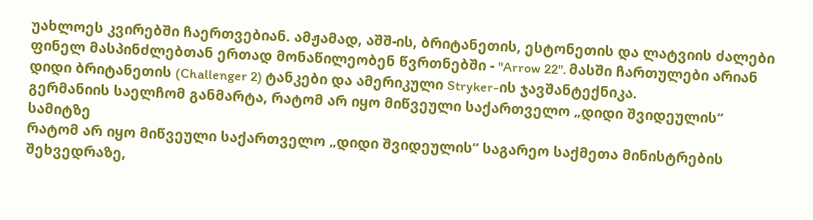უახლოეს კვირებში ჩაერთვებიან. ამჟამად, აშშ-ის, ბრიტანეთის, ესტონეთის და ლატვიის ძალები ფინელ მასპინძლებთან ერთად მონაწილეობენ წვრთნებში - "Arrow 22". მასში ჩართულები არიან დიდი ბრიტანეთის (Challenger 2) ტანკები და ამერიკული Stryker-ის ჯავშანტექნიკა.
გერმანიის საელჩომ განმარტა, რატომ არ იყო მიწვეული საქართველო „დიდი შვიდეულის“ სამიტზე
რატომ არ იყო მიწვეული საქართველო „დიდი შვიდეულის“ საგარეო საქმეთა მინისტრების შეხვედრაზე,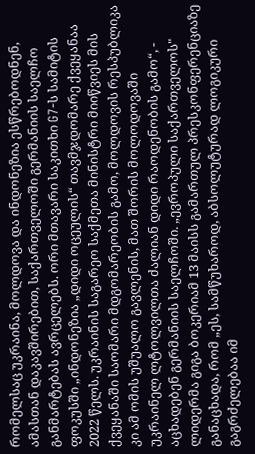რომელსაც უკრაინა, მოლდოვა და ინდონეზია ესწრებოდნენ, ამასთან დაკავშირებით, საქართველოში გერმანიის საელჩო განმარტებას ავრცელებს. ორი მთავარი საკითხი G7-ს სამიტის ფოკუსში „ინდონეზია „დიდი ოცეულის“ თავმჯდომარე ქვეყანაა 2022 წელს. უკრაინის საგარეო საქმეთა მინისტრი მიიწვიეს მის ქვეყანაში საომარი მდგომარეობის გამო, მოლდოვის რესპუბლიკა კი ამ ომის უშუალო გავლენის, მათ შორის მოლოდოვაში უკრაინელ ლტოლვილთა ძალიან დიდი რაოდენობის გამო“, - აცხადებენ გერმანიის საელჩოში. „ევროპული საქართველოს" ლიდერმა გიგა ბოკერიამ 13 მაისს გამართულ პრესკონფერენციაზე განაცხადა, რომ „ეს, სამწუხაროდ, აბსოლუტურად ლოგიკური გაგრძელებაა იმ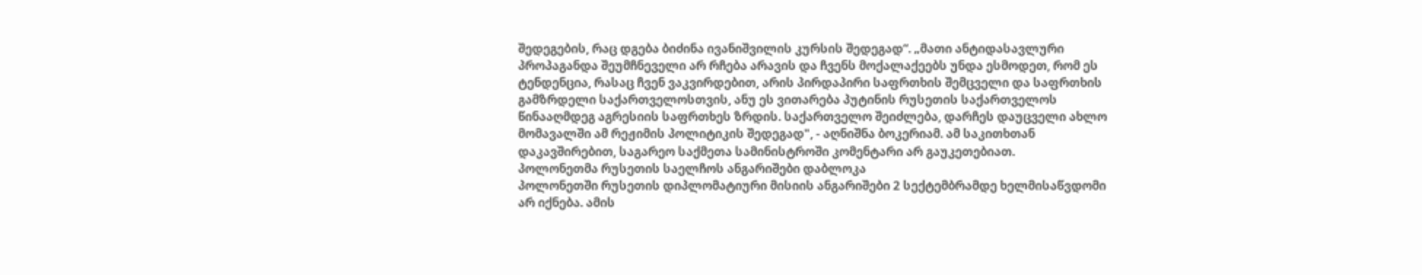შედეგების, რაც დგება ბიძინა ივანიშვილის კურსის შედეგად“. „მათი ანტიდასავლური პროპაგანდა შეუმჩნეველი არ რჩება არავის და ჩვენს მოქალაქეებს უნდა ესმოდეთ, რომ ეს ტენდენცია, რასაც ჩვენ ვაკვირდებით, არის პირდაპირი საფრთხის შემცველი და საფრთხის გამზრდელი საქართველოსთვის, ანუ ეს ვითარება პუტინის რუსეთის საქართველოს წინააღმდეგ აგრესიის საფრთხეს ზრდის. საქართველო შეიძლება, დარჩეს დაუცველი ახლო მომავალში ამ რეჟიმის პოლიტიკის შედეგად", - აღნიშნა ბოკერიამ. ამ საკითხთან დაკავშირებით, საგარეო საქმეთა სამინისტროში კომენტარი არ გაუკეთებიათ.
პოლონეთმა რუსეთის საელჩოს ანგარიშები დაბლოკა
პოლონეთში რუსეთის დიპლომატიური მისიის ანგარიშები 2 სექტემბრამდე ხელმისაწვდომი არ იქნება. ამის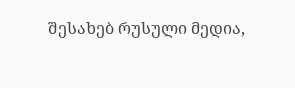შესახებ რუსული მედია,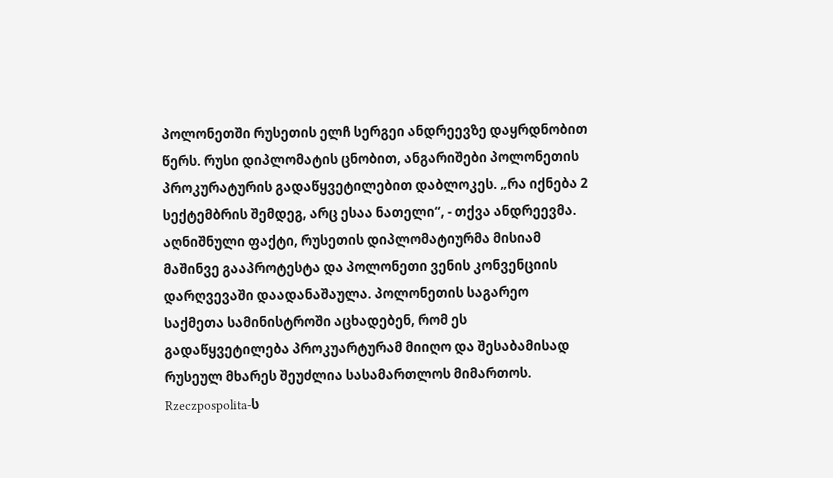პოლონეთში რუსეთის ელჩ სერგეი ანდრეევზე დაყრდნობით წერს. რუსი დიპლომატის ცნობით, ანგარიშები პოლონეთის პროკურატურის გადაწყვეტილებით დაბლოკეს. „რა იქნება 2 სექტემბრის შემდეგ, არც ესაა ნათელი“, - თქვა ანდრეევმა. აღნიშნული ფაქტი, რუსეთის დიპლომატიურმა მისიამ მაშინვე გააპროტესტა და პოლონეთი ვენის კონვენციის დარღვევაში დაადანაშაულა. პოლონეთის საგარეო საქმეთა სამინისტროში აცხადებენ, რომ ეს გადაწყვეტილება პროკუარტურამ მიიღო და შესაბამისად რუსეულ მხარეს შეუძლია სასამართლოს მიმართოს. Rzeczpospolita-ს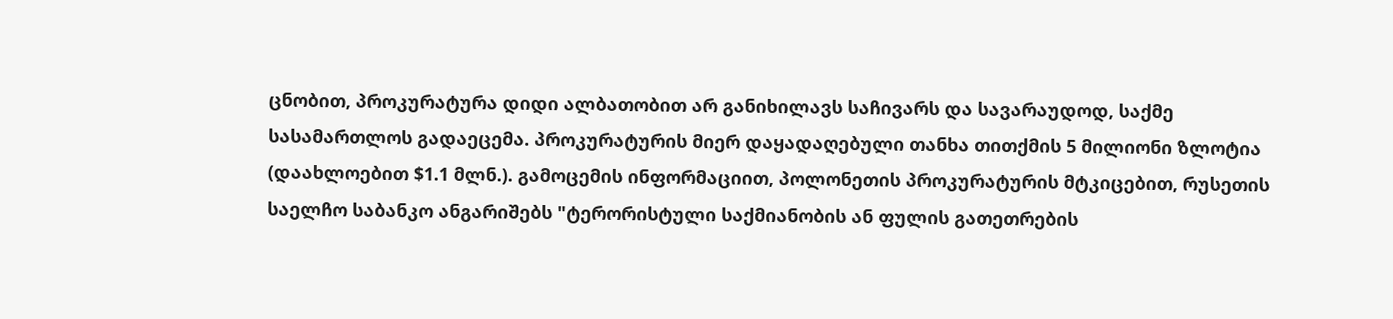ცნობით, პროკურატურა დიდი ალბათობით არ განიხილავს საჩივარს და სავარაუდოდ, საქმე სასამართლოს გადაეცემა. პროკურატურის მიერ დაყადაღებული თანხა თითქმის 5 მილიონი ზლოტია (დაახლოებით $1.1 მლნ.). გამოცემის ინფორმაციით, პოლონეთის პროკურატურის მტკიცებით, რუსეთის საელჩო საბანკო ანგარიშებს "ტერორისტული საქმიანობის ან ფულის გათეთრების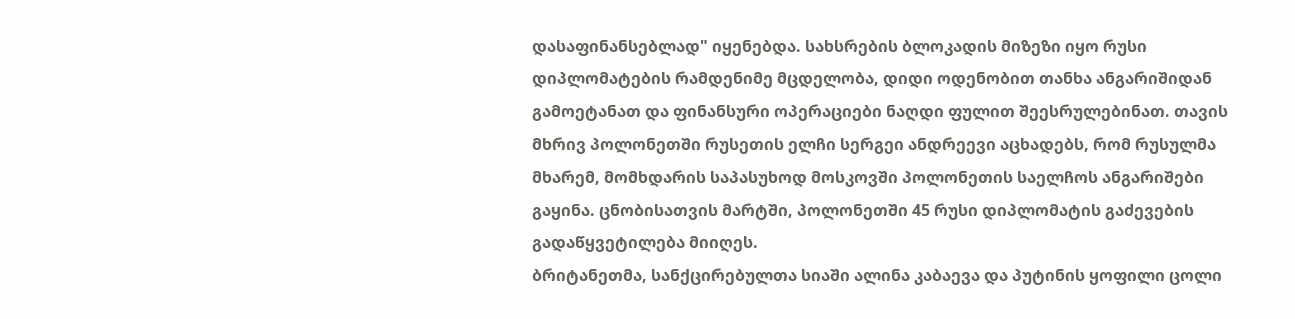დასაფინანსებლად" იყენებდა. სახსრების ბლოკადის მიზეზი იყო რუსი დიპლომატების რამდენიმე მცდელობა, დიდი ოდენობით თანხა ანგარიშიდან გამოეტანათ და ფინანსური ოპერაციები ნაღდი ფულით შეესრულებინათ. თავის მხრივ პოლონეთში რუსეთის ელჩი სერგეი ანდრეევი აცხადებს, რომ რუსულმა მხარემ, მომხდარის საპასუხოდ მოსკოვში პოლონეთის საელჩოს ანგარიშები გაყინა. ცნობისათვის მარტში, პოლონეთში 45 რუსი დიპლომატის გაძევების გადაწყვეტილება მიიღეს.
ბრიტანეთმა, სანქცირებულთა სიაში ალინა კაბაევა და პუტინის ყოფილი ცოლი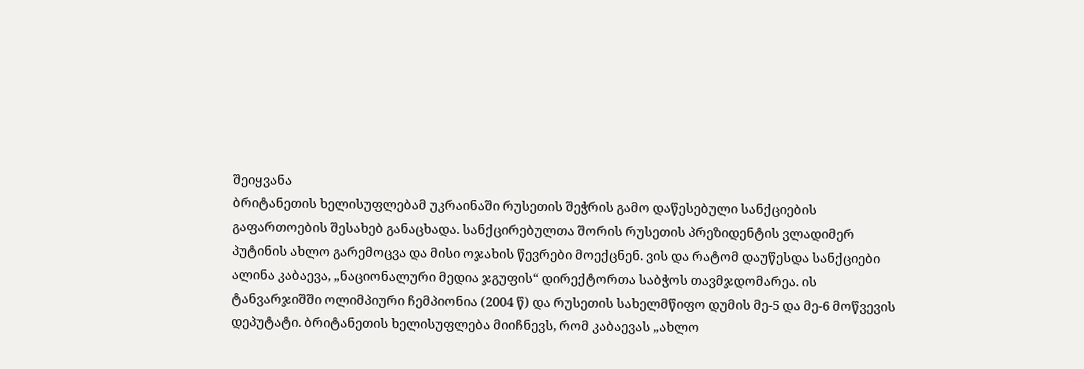შეიყვანა
ბრიტანეთის ხელისუფლებამ უკრაინაში რუსეთის შეჭრის გამო დაწესებული სანქციების გაფართოების შესახებ განაცხადა. სანქცირებულთა შორის რუსეთის პრეზიდენტის ვლადიმერ პუტინის ახლო გარემოცვა და მისი ოჯახის წევრები მოექცნენ. ვის და რატომ დაუწესდა სანქციები ალინა კაბაევა, „ნაციონალური მედია ჯგუფის“ დირექტორთა საბჭოს თავმჯდომარეა. ის ტანვარჯიშში ოლიმპიური ჩემპიონია (2004 წ) და რუსეთის სახელმწიფო დუმის მე-5 და მე-6 მოწვევის დეპუტატი. ბრიტანეთის ხელისუფლება მიიჩნევს, რომ კაბაევას „ახლო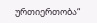ურთიერთობა“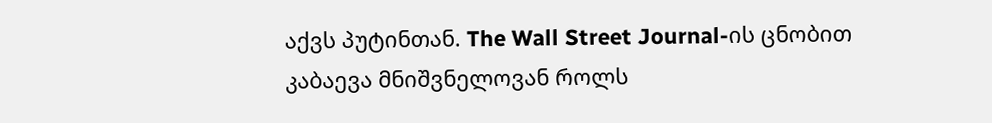აქვს პუტინთან. The Wall Street Journal-ის ცნობით კაბაევა მნიშვნელოვან როლს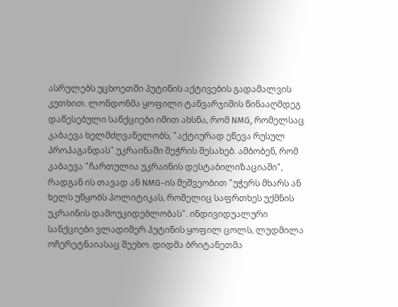ასრულებს უცხოეთში პუტინის აქტივების გადამალვის კუთხით. ლონდონმა ყოფილი ტანვარჯიშის წინააღმდეგ დაწესებული სანქციები იმით ახსნა, რომ NMG, რომელსაც კაბაევა ხელმძღვანელობს, "აქტიურად ეწევა რუსულ პროპაგანდას" უკრაინაში შეჭრის შესახებ. ამბობენ, რომ კაბაევა "ჩართულია უკრაინის დესტაბილიზაციაში", რადგან ის თავად ან NMG-ის მეშვეობით "უჭერს მხარს ან ხელს უწყობს პოლიტიკას, რომელიც საფრთხეს უქმნის უკრაინის დამოუკიდებლობას". ინდივიდუალური სანქციები ვლადიმერ პუტინის ყოფილ ცოლს, ლუდმილა ოჩერეტნაიასაც შეეხო. დიდმა ბრიტანეთმა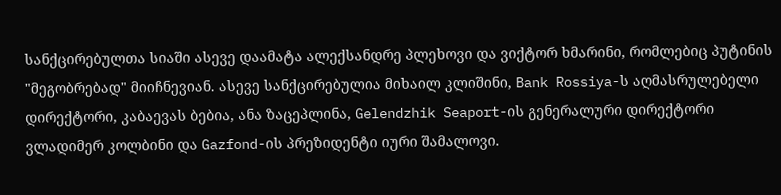სანქცირებულთა სიაში ასევე დაამატა ალექსანდრე პლეხოვი და ვიქტორ ხმარინი, რომლებიც პუტინის "მეგობრებად" მიიჩნევიან. ასევე სანქცირებულია მიხაილ კლიშინი, Bank Rossiya-ს აღმასრულებელი დირექტორი, კაბაევას ბებია, ანა ზაცეპლინა, Gelendzhik Seaport-ის გენერალური დირექტორი ვლადიმერ კოლბინი და Gazfond-ის პრეზიდენტი იური შამალოვი.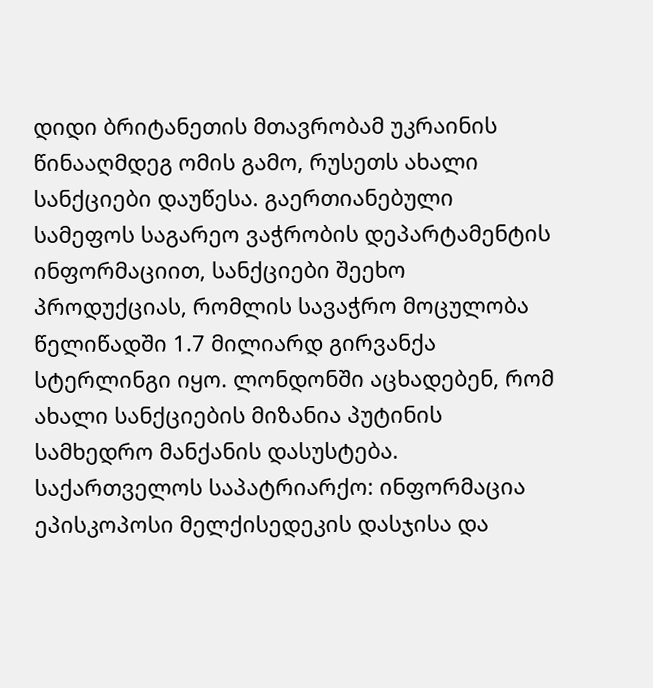დიდი ბრიტანეთის მთავრობამ უკრაინის წინააღმდეგ ომის გამო, რუსეთს ახალი სანქციები დაუწესა. გაერთიანებული სამეფოს საგარეო ვაჭრობის დეპარტამენტის ინფორმაციით, სანქციები შეეხო პროდუქციას, რომლის სავაჭრო მოცულობა წელიწადში 1.7 მილიარდ გირვანქა სტერლინგი იყო. ლონდონში აცხადებენ, რომ ახალი სანქციების მიზანია პუტინის სამხედრო მანქანის დასუსტება.
საქართველოს საპატრიარქო: ინფორმაცია ეპისკოპოსი მელქისედეკის დასჯისა და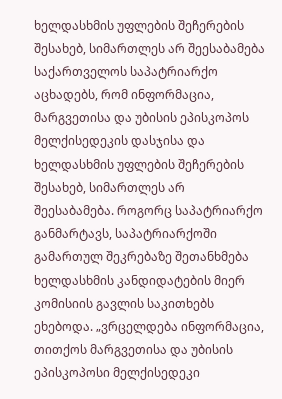ხელდასხმის უფლების შეჩერების შესახებ, სიმართლეს არ შეესაბამება
საქართველოს საპატრიარქო აცხადებს, რომ ინფორმაცია, მარგვეთისა და უბისის ეპისკოპოს მელქისედეკის დასჯისა და ხელდასხმის უფლების შეჩერების შესახებ, სიმართლეს არ შეესაბამება. როგორც საპატრიარქო განმარტავს, საპატრიარქოში გამართულ შეკრებაზე შეთანხმება ხელდასხმის კანდიდატების მიერ კომისიის გავლის საკითხებს ეხებოდა. „ვრცელდება ინფორმაცია, თითქოს მარგვეთისა და უბისის ეპისკოპოსი მელქისედეკი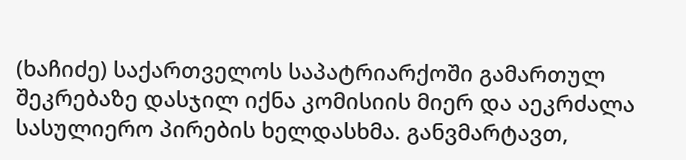(ხაჩიძე) საქართველოს საპატრიარქოში გამართულ შეკრებაზე დასჯილ იქნა კომისიის მიერ და აეკრძალა სასულიერო პირების ხელდასხმა. განვმარტავთ,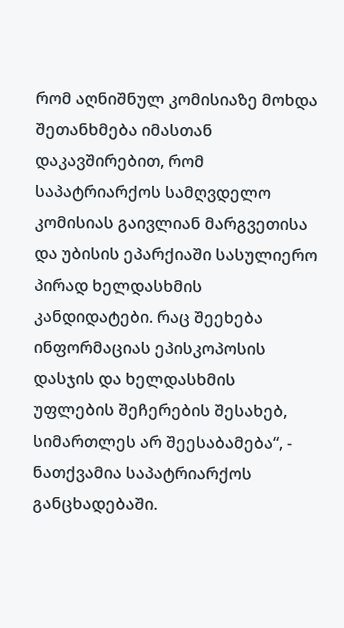რომ აღნიშნულ კომისიაზე მოხდა შეთანხმება იმასთან დაკავშირებით, რომ საპატრიარქოს სამღვდელო კომისიას გაივლიან მარგვეთისა და უბისის ეპარქიაში სასულიერო პირად ხელდასხმის კანდიდატები. რაც შეეხება ინფორმაციას ეპისკოპოსის დასჯის და ხელდასხმის უფლების შეჩერების შესახებ, სიმართლეს არ შეესაბამება“, - ნათქვამია საპატრიარქოს განცხადებაში.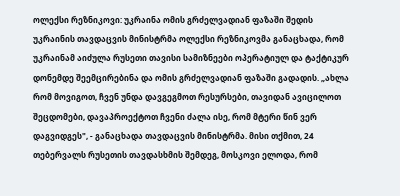ოლექსი რეზნიკოვი: უკრაინა ომის გრძელვადიან ფაზაში შედის
უკრაინის თავდაცვის მინისტრმა ოლექსი რეზნიკოვმა განაცხადა, რომ უკრაინამ აიძულა რუსეთი თავისი სამიზნეები ოპერატიულ და ტაქტიკურ დონემდე შეემცირებინა და ომის გრძელვადიან ფაზაში გადადის. „ახლა რომ მოვიგოთ, ჩვენ უნდა დავგეგმოთ რესურსები, თავიდან ავიცილოთ შეცდომები, დავაპროექტოთ ჩვენი ძალა ისე, რომ მტერი წინ ვერ დაგვიდგეს", - განაცხადა თავდაცვის მინისტრმა. მისი თქმით, 24 თებერვალს რუსეთის თავდასხმის შემდეგ, მოსკოვი ელოდა, რომ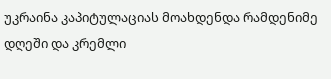უკრაინა კაპიტულაციას მოახდენდა რამდენიმე დღეში და კრემლი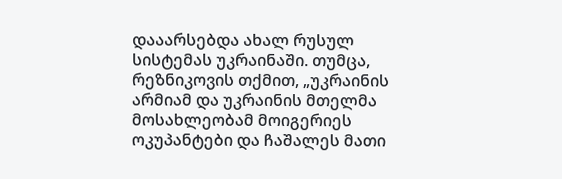დააარსებდა ახალ რუსულ სისტემას უკრაინაში. თუმცა, რეზნიკოვის თქმით, „უკრაინის არმიამ და უკრაინის მთელმა მოსახლეობამ მოიგერიეს ოკუპანტები და ჩაშალეს მათი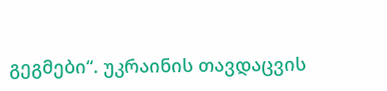გეგმები“. უკრაინის თავდაცვის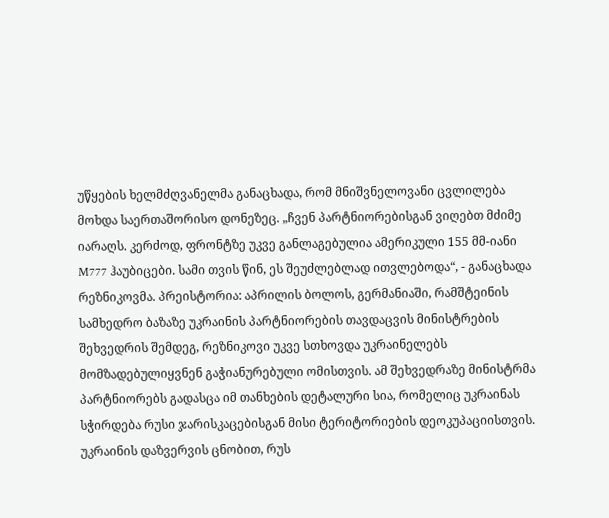უწყების ხელმძღვანელმა განაცხადა, რომ მნიშვნელოვანი ცვლილება მოხდა საერთაშორისო დონეზეც. „ჩვენ პარტნიორებისგან ვიღებთ მძიმე იარაღს. კერძოდ, ფრონტზე უკვე განლაგებულია ამერიკული 155 მმ-იანი M777 ჰაუბიცები. სამი თვის წინ, ეს შეუძლებლად ითვლებოდა“, - განაცხადა რეზნიკოვმა. პრეისტორია: აპრილის ბოლოს, გერმანიაში, რამშტეინის სამხედრო ბაზაზე უკრაინის პარტნიორების თავდაცვის მინისტრების შეხვედრის შემდეგ, რეზნიკოვი უკვე სთხოვდა უკრაინელებს მომზადებულიყვნენ გაჭიანურებული ომისთვის. ამ შეხვედრაზე მინისტრმა პარტნიორებს გადასცა იმ თანხების დეტალური სია, რომელიც უკრაინას სჭირდება რუსი ჯარისკაცებისგან მისი ტერიტორიების დეოკუპაციისთვის. უკრაინის დაზვერვის ცნობით, რუს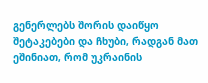გენერლებს შორის დაიწყო შეტაკებები და ჩხუბი, რადგან მათ ეშინიათ, რომ უკრაინის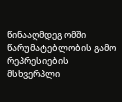წინააღმდეგ ომში წარუმატებლობის გამო რეპრესიების მსხვერპლი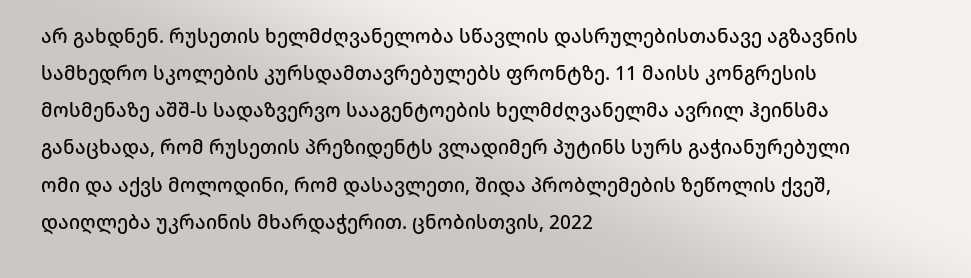არ გახდნენ. რუსეთის ხელმძღვანელობა სწავლის დასრულებისთანავე აგზავნის სამხედრო სკოლების კურსდამთავრებულებს ფრონტზე. 11 მაისს კონგრესის მოსმენაზე აშშ-ს სადაზვერვო სააგენტოების ხელმძღვანელმა ავრილ ჰეინსმა განაცხადა, რომ რუსეთის პრეზიდენტს ვლადიმერ პუტინს სურს გაჭიანურებული ომი და აქვს მოლოდინი, რომ დასავლეთი, შიდა პრობლემების ზეწოლის ქვეშ, დაიღლება უკრაინის მხარდაჭერით. ცნობისთვის, 2022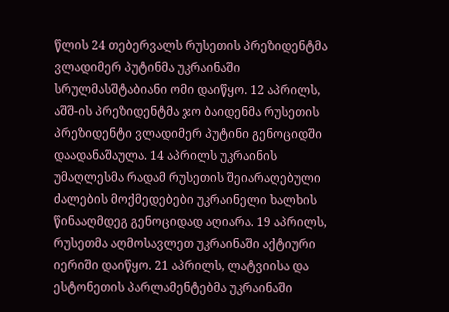წლის 24 თებერვალს რუსეთის პრეზიდენტმა ვლადიმერ პუტინმა უკრაინაში სრულმასშტაბიანი ომი დაიწყო. 12 აპრილს, აშშ-ის პრეზიდენტმა ჯო ბაიდენმა რუსეთის პრეზიდენტი ვლადიმერ პუტინი გენოციდში დაადანაშაულა. 14 აპრილს უკრაინის უმაღლესმა რადამ რუსეთის შეიარაღებული ძალების მოქმედებები უკრაინელი ხალხის წინააღმდეგ გენოციდად აღიარა. 19 აპრილს, რუსეთმა აღმოსავლეთ უკრაინაში აქტიური იერიში დაიწყო. 21 აპრილს, ლატვიისა და ესტონეთის პარლამენტებმა უკრაინაში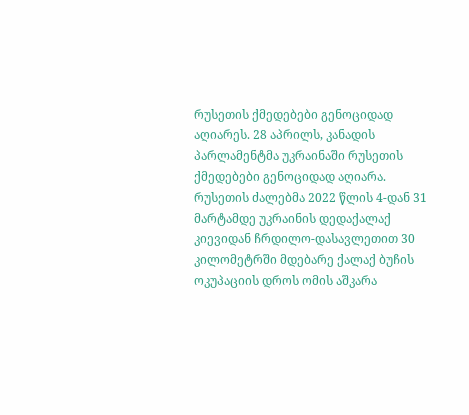რუსეთის ქმედებები გენოციდად აღიარეს. 28 აპრილს, კანადის პარლამენტმა უკრაინაში რუსეთის ქმედებები გენოციდად აღიარა. რუსეთის ძალებმა 2022 წლის 4-დან 31 მარტამდე უკრაინის დედაქალაქ კიევიდან ჩრდილო-დასავლეთით 30 კილომეტრში მდებარე ქალაქ ბუჩის ოკუპაციის დროს ომის აშკარა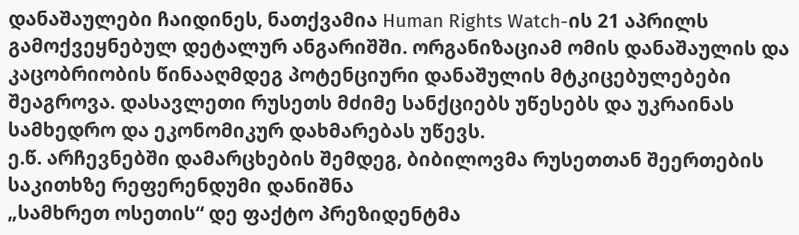დანაშაულები ჩაიდინეს, ნათქვამია Human Rights Watch-ის 21 აპრილს გამოქვეყნებულ დეტალურ ანგარიშში. ორგანიზაციამ ომის დანაშაულის და კაცობრიობის წინააღმდეგ პოტენციური დანაშულის მტკიცებულებები შეაგროვა. დასავლეთი რუსეთს მძიმე სანქციებს უწესებს და უკრაინას სამხედრო და ეკონომიკურ დახმარებას უწევს.
ე.წ. არჩევნებში დამარცხების შემდეგ, ბიბილოვმა რუსეთთან შეერთების საკითხზე რეფერენდუმი დანიშნა
„სამხრეთ ოსეთის“ დე ფაქტო პრეზიდენტმა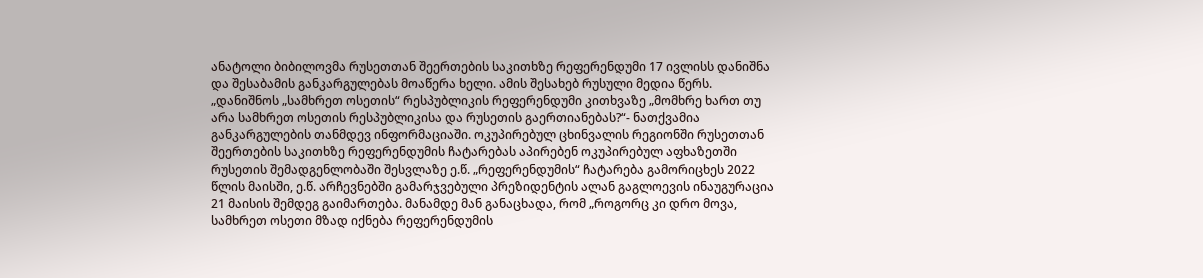ანატოლი ბიბილოვმა რუსეთთან შეერთების საკითხზე რეფერენდუმი 17 ივლისს დანიშნა და შესაბამის განკარგულებას მოაწერა ხელი. ამის შესახებ რუსული მედია წერს. „დანიშნოს „სამხრეთ ოსეთის“ რესპუბლიკის რეფერენდუმი კითხვაზე „მომხრე ხართ თუ არა სამხრეთ ოსეთის რესპუბლიკისა და რუსეთის გაერთიანებას?“- ნათქვამია განკარგულების თანმდევ ინფორმაციაში. ოკუპირებულ ცხინვალის რეგიონში რუსეთთან შეერთების საკითხზე რეფერენდუმის ჩატარებას აპირებენ ოკუპირებულ აფხაზეთში რუსეთის შემადგენლობაში შესვლაზე ე.წ. „რეფერენდუმის“ ჩატარება გამორიცხეს 2022 წლის მაისში, ე.წ. არჩევნებში გამარჯვებული პრეზიდენტის ალან გაგლოევის ინაუგურაცია 21 მაისის შემდეგ გაიმართება. მანამდე მან განაცხადა, რომ „როგორც კი დრო მოვა, სამხრეთ ოსეთი მზად იქნება რეფერენდუმის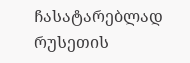ჩასატარებლად რუსეთის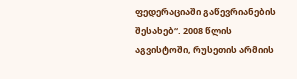ფედერაციაში გაწევრიანების შესახებ“. 2008 წლის აგვისტოში, რუსეთის არმიის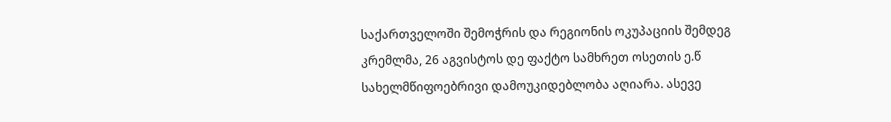საქართველოში შემოჭრის და რეგიონის ოკუპაციის შემდეგ კრემლმა, 26 აგვისტოს დე ფაქტო სამხრეთ ოსეთის ე.წ სახელმწიფოებრივი დამოუკიდებლობა აღიარა. ასევე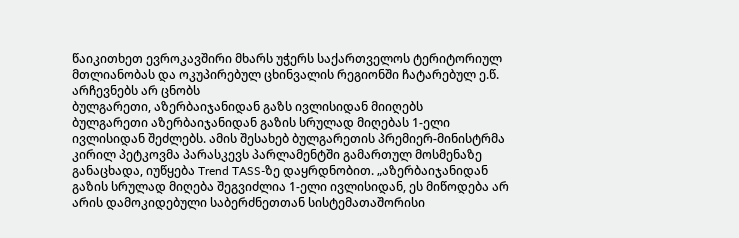წაიკითხეთ ევროკავშირი მხარს უჭერს საქართველოს ტერიტორიულ მთლიანობას და ოკუპირებულ ცხინვალის რეგიონში ჩატარებულ ე.წ. არჩევნებს არ ცნობს
ბულგარეთი, აზერბაიჯანიდან გაზს ივლისიდან მიიღებს
ბულგარეთი აზერბაიჯანიდან გაზის სრულად მიღებას 1-ელი ივლისიდან შეძლებს. ამის შესახებ ბულგარეთის პრემიერ-მინისტრმა კირილ პეტკოვმა პარასკევს პარლამენტში გამართულ მოსმენაზე განაცხადა, იუწყება Trend TASS-ზე დაყრდნობით. „აზერბაიჯანიდან გაზის სრულად მიღება შეგვიძლია 1-ელი ივლისიდან, ეს მიწოდება არ არის დამოკიდებული საბერძნეთთან სისტემათაშორისი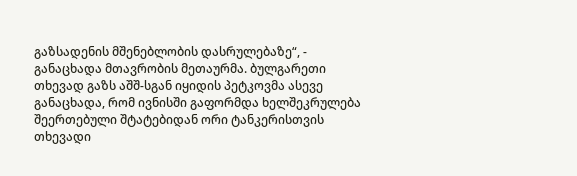გაზსადენის მშენებლობის დასრულებაზე“, - განაცხადა მთავრობის მეთაურმა. ბულგარეთი თხევად გაზს აშშ-სგან იყიდის პეტკოვმა ასევე განაცხადა, რომ ივნისში გაფორმდა ხელშეკრულება შეერთებული შტატებიდან ორი ტანკერისთვის თხევადი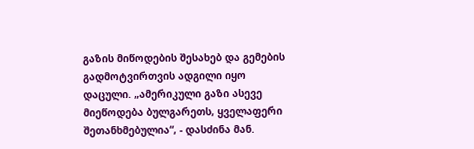გაზის მიწოდების შესახებ და გემების გადმოტვირთვის ადგილი იყო დაცული. „ამერიკული გაზი ასევე მიეწოდება ბულგარეთს, ყველაფერი შეთანხმებულია“, - დასძინა მან.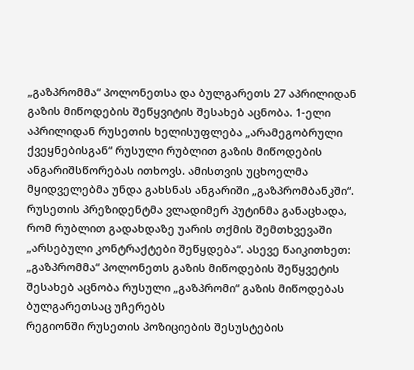„გაზპრომმა“ პოლონეთსა და ბულგარეთს 27 აპრილიდან გაზის მიწოდების შეწყვიტის შესახებ აცნობა. 1-ელი აპრილიდან რუსეთის ხელისუფლება „არამეგობრული ქვეყნებისგან“ რუსული რუბლით გაზის მიწოდების ანგარიშსწორებას ითხოვს. ამისთვის უცხოელმა მყიდველებმა უნდა გახსნას ანგარიში „გაზპრომბანკში“. რუსეთის პრეზიდენტმა ვლადიმერ პუტინმა განაცხადა, რომ რუბლით გადახდაზე უარის თქმის შემთხვევაში „არსებული კონტრაქტები შეწყდება“. ასევე წაიკითხეთ: „გაზპრომმა“ პოლონეთს გაზის მიწოდების შეწყვეტის შესახებ აცნობა რუსული „გაზპრომი“ გაზის მიწოდებას ბულგარეთსაც უჩერებს
რეგიონში რუსეთის პოზიციების შესუსტების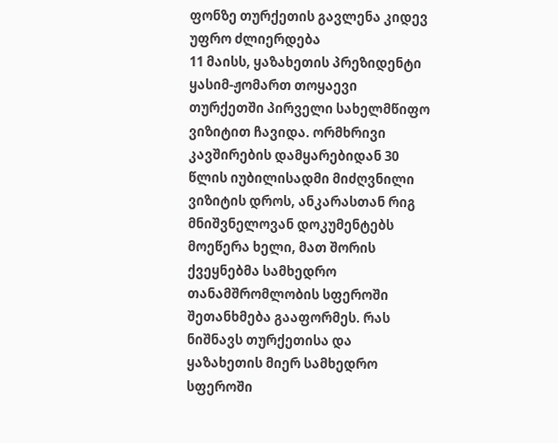ფონზე თურქეთის გავლენა კიდევ უფრო ძლიერდება
11 მაისს, ყაზახეთის პრეზიდენტი ყასიმ-ჟომართ თოყაევი თურქეთში პირველი სახელმწიფო ვიზიტით ჩავიდა. ორმხრივი კავშირების დამყარებიდან 30 წლის იუბილისადმი მიძღვნილი ვიზიტის დროს, ანკარასთან რიგ მნიშვნელოვან დოკუმენტებს მოეწერა ხელი, მათ შორის ქვეყნებმა სამხედრო თანამშრომლობის სფეროში შეთანხმება გააფორმეს. რას ნიშნავს თურქეთისა და ყაზახეთის მიერ სამხედრო სფეროში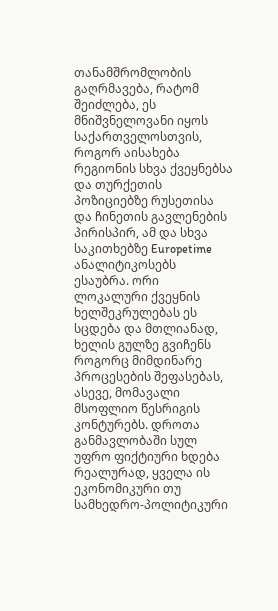თანამშრომლობის გაღრმავება, რატომ შეიძლება, ეს მნიშვნელოვანი იყოს საქართველოსთვის, როგორ აისახება რეგიონის სხვა ქვეყნებსა და თურქეთის პოზიციებზე რუსეთისა და ჩინეთის გავლენების პირისპირ, ამ და სხვა საკითხებზე Europetime ანალიტიკოსებს ესაუბრა. ორი ლოკალური ქვეყნის ხელშეკრულებას ეს სცდება და მთლიანად, ხელის გულზე გვიჩენს როგორც მიმდინარე პროცესების შეფასებას, ასევე, მომავალი მსოფლიო წესრიგის კონტურებს. დროთა განმავლობაში სულ უფრო ფიქტიური ხდება რეალურად, ყველა ის ეკონომიკური თუ სამხედრო-პოლიტიკური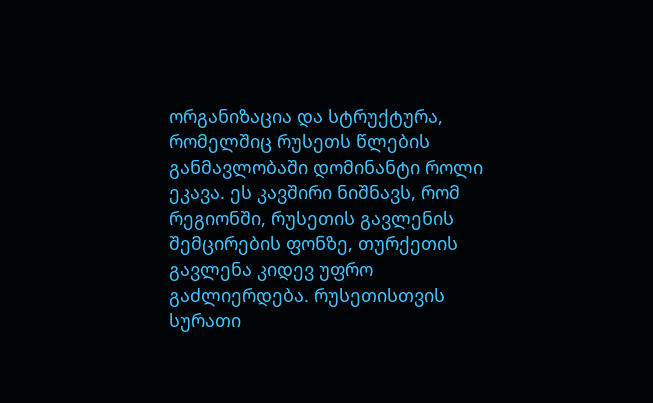ორგანიზაცია და სტრუქტურა, რომელშიც რუსეთს წლების განმავლობაში დომინანტი როლი ეკავა. ეს კავშირი ნიშნავს, რომ რეგიონში, რუსეთის გავლენის შემცირების ფონზე, თურქეთის გავლენა კიდევ უფრო გაძლიერდება. რუსეთისთვის სურათი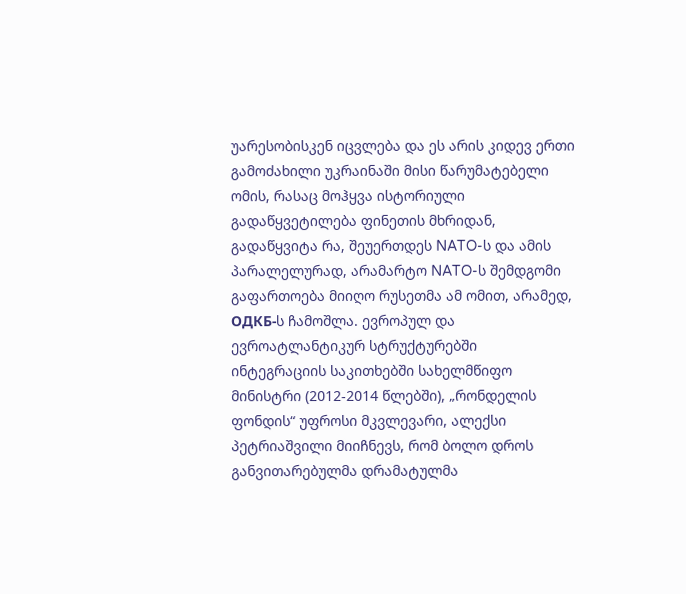უარესობისკენ იცვლება და ეს არის კიდევ ერთი გამოძახილი უკრაინაში მისი წარუმატებელი ომის, რასაც მოჰყვა ისტორიული გადაწყვეტილება ფინეთის მხრიდან, გადაწყვიტა რა, შეუერთდეს NATO-ს და ამის პარალელურად, არამარტო NATO-ს შემდგომი გაფართოება მიიღო რუსეთმა ამ ომით, არამედ, ОДКБ-ს ჩამოშლა. ევროპულ და ევროატლანტიკურ სტრუქტურებში ინტეგრაციის საკითხებში სახელმწიფო მინისტრი (2012-2014 წლებში), „რონდელის ფონდის“ უფროსი მკვლევარი, ალექსი პეტრიაშვილი მიიჩნევს, რომ ბოლო დროს განვითარებულმა დრამატულმა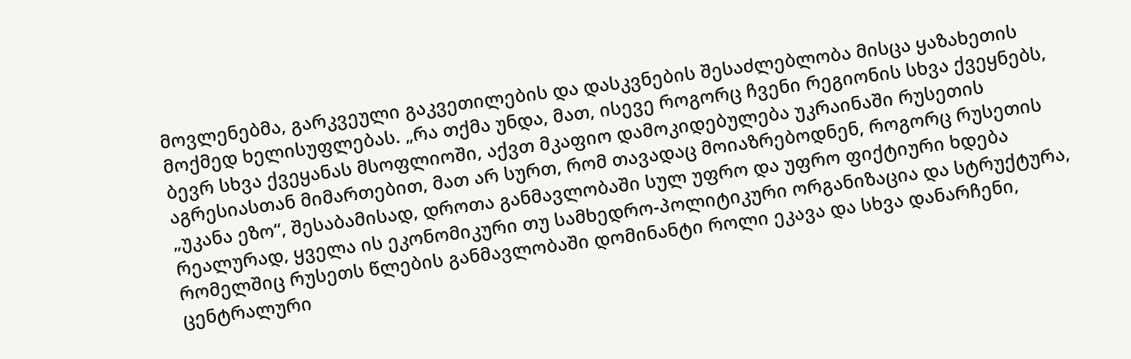მოვლენებმა, გარკვეული გაკვეთილების და დასკვნების შესაძლებლობა მისცა ყაზახეთის მოქმედ ხელისუფლებას. „რა თქმა უნდა, მათ, ისევე როგორც ჩვენი რეგიონის სხვა ქვეყნებს, ბევრ სხვა ქვეყანას მსოფლიოში, აქვთ მკაფიო დამოკიდებულება უკრაინაში რუსეთის აგრესიასთან მიმართებით, მათ არ სურთ, რომ თავადაც მოიაზრებოდნენ, როგორც რუსეთის „უკანა ეზო“, შესაბამისად, დროთა განმავლობაში სულ უფრო და უფრო ფიქტიური ხდება რეალურად, ყველა ის ეკონომიკური თუ სამხედრო-პოლიტიკური ორგანიზაცია და სტრუქტურა, რომელშიც რუსეთს წლების განმავლობაში დომინანტი როლი ეკავა და სხვა დანარჩენი, ცენტრალური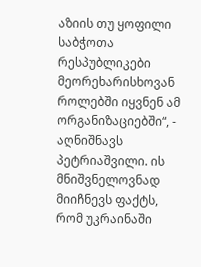აზიის თუ ყოფილი საბჭოთა რესპუბლიკები მეორეხარისხოვან როლებში იყვნენ ამ ორგანიზაციებში“, - აღნიშნავს პეტრიაშვილი. ის მნიშვნელოვნად მიიჩნევს ფაქტს, რომ უკრაინაში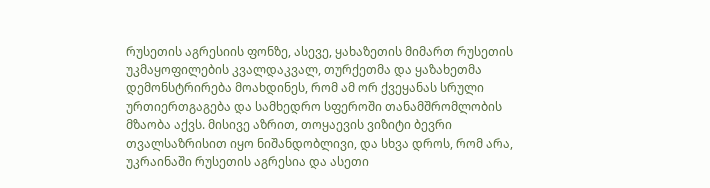რუსეთის აგრესიის ფონზე, ასევე, ყახაზეთის მიმართ რუსეთის უკმაყოფილების კვალდაკვალ, თურქეთმა და ყაზახეთმა დემონსტრირება მოახდინეს, რომ ამ ორ ქვეყანას სრული ურთიერთგაგება და სამხედრო სფეროში თანამშრომლობის მზაობა აქვს. მისივე აზრით, თოყაევის ვიზიტი ბევრი თვალსაზრისით იყო ნიშანდობლივი, და სხვა დროს, რომ არა, უკრაინაში რუსეთის აგრესია და ასეთი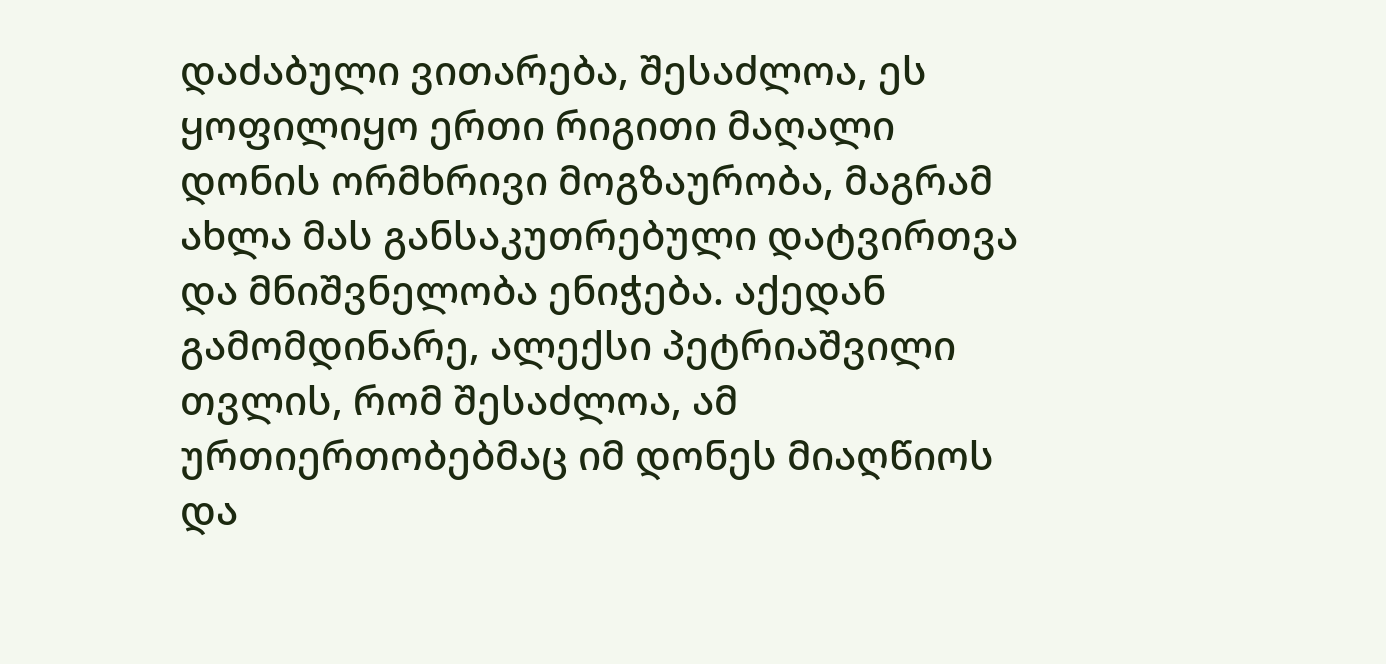დაძაბული ვითარება, შესაძლოა, ეს ყოფილიყო ერთი რიგითი მაღალი დონის ორმხრივი მოგზაურობა, მაგრამ ახლა მას განსაკუთრებული დატვირთვა და მნიშვნელობა ენიჭება. აქედან გამომდინარე, ალექსი პეტრიაშვილი თვლის, რომ შესაძლოა, ამ ურთიერთობებმაც იმ დონეს მიაღწიოს და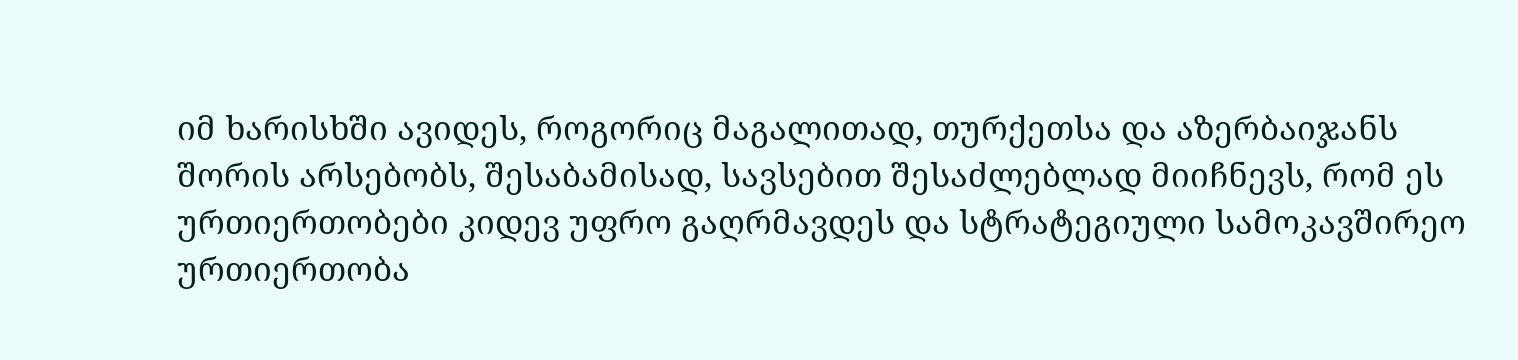იმ ხარისხში ავიდეს, როგორიც მაგალითად, თურქეთსა და აზერბაიჯანს შორის არსებობს, შესაბამისად, სავსებით შესაძლებლად მიიჩნევს, რომ ეს ურთიერთობები კიდევ უფრო გაღრმავდეს და სტრატეგიული სამოკავშირეო ურთიერთობა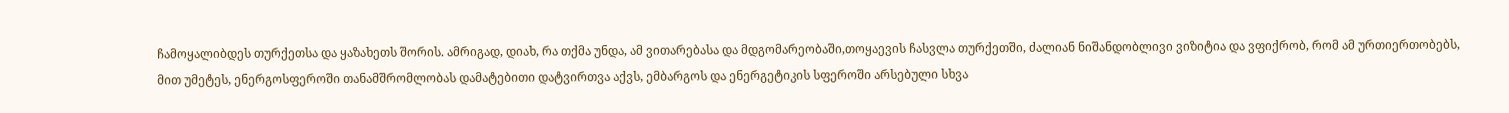ჩამოყალიბდეს თურქეთსა და ყაზახეთს შორის. ამრიგად, დიახ, რა თქმა უნდა, ამ ვითარებასა და მდგომარეობაში,თოყაევის ჩასვლა თურქეთში, ძალიან ნიშანდობლივი ვიზიტია და ვფიქრობ, რომ ამ ურთიერთობებს, მით უმეტეს, ენერგოსფეროში თანამშრომლობას დამატებითი დატვირთვა აქვს, ემბარგოს და ენერგეტიკის სფეროში არსებული სხვა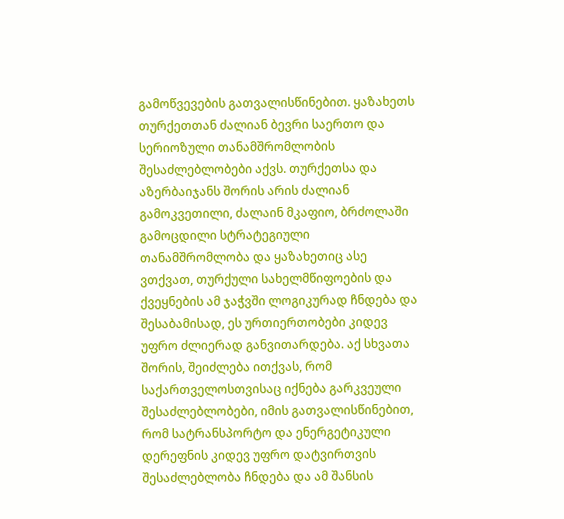გამოწვევების გათვალისწინებით. ყაზახეთს თურქეთთან ძალიან ბევრი საერთო და სერიოზული თანამშრომლობის შესაძლებლობები აქვს. თურქეთსა და აზერბაიჯანს შორის არის ძალიან გამოკვეთილი, ძალაინ მკაფიო, ბრძოლაში გამოცდილი სტრატეგიული თანამშრომლობა და ყაზახეთიც ასე ვთქვათ, თურქული სახელმწიფოების და ქვეყნების ამ ჯაჭვში ლოგიკურად ჩნდება და შესაბამისად, ეს ურთიერთობები კიდევ უფრო ძლიერად განვითარდება. აქ სხვათა შორის, შეიძლება ითქვას, რომ საქართველოსთვისაც იქნება გარკვეული შესაძლებლობები, იმის გათვალისწინებით, რომ სატრანსპორტო და ენერგეტიკული დერეფნის კიდევ უფრო დატვირთვის შესაძლებლობა ჩნდება და ამ შანსის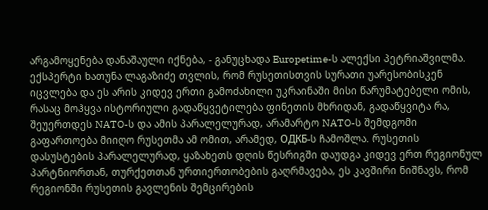არგამოყენება დანაშაული იქნება, - განუცხადა Europetime-ს ალექსი პეტრიაშვილმა. ექსპერტი ხათუნა ლაგაზიძე თვლის, რომ რუსეთისთვის სურათი უარესობისკენ იცვლება და ეს არის კიდევ ერთი გამოძახილი უკრაინაში მისი წარუმატებელი ომის, რასაც მოჰყვა ისტორიული გადაწყვეტილება ფინეთის მხრიდან, გადაწყვიტა რა, შეუერთდეს NATO-ს და ამის პარალელურად, არამარტო NATO-ს შემდგომი გაფართოება მიიღო რუსეთმა ამ ომით, არამედ, ОДКБ-ს ჩამოშლა. რუსეთის დასუსტების პარალელურად, ყაზახეთს დღის წესრიგში დაუდგა კიდევ ერთ რეგიონულ პარტნიორთან, თურქეთთან ურთიერთობების გაღრმავება, ეს კავშირი ნიშნავს, რომ რეგიონში რუსეთის გავლენის შემცირების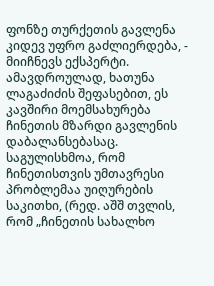ფონზე თურქეთის გავლენა კიდევ უფრო გაძლიერდება, - მიიჩნევს ექსპერტი. ამავდროულად, ხათუნა ლაგაძიძის შეფასებით, ეს კავშირი მოემსახურება ჩინეთის მზარდი გავლენის დაბალანსებასაც. საგულისხმოა, რომ ჩინეთისთვის უმთავრესი პრობლემაა უიღურების საკითხი, (რედ. აშშ თვლის, რომ „ჩინეთის სახალხო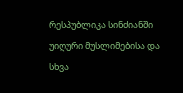რესპუბლიკა სინძიანში უიღური მუსლიმებისა და სხვა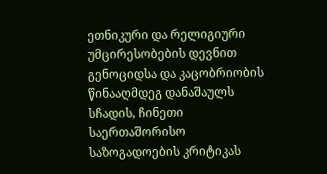ეთნიკური და რელიგიური უმცირესობების დევნით გენოციდსა და კაცობრიობის წინააღმდეგ დანაშაულს სჩადის, ჩინეთი საერთაშორისო საზოგადოების კრიტიკას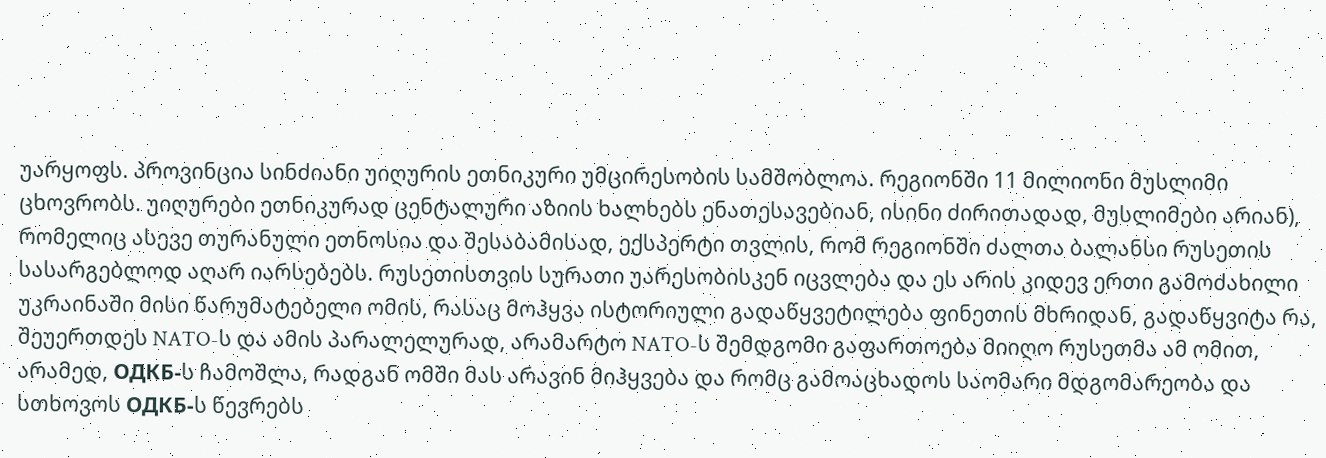უარყოფს. პროვინცია სინძიანი უიღურის ეთნიკური უმცირესობის სამშობლოა. რეგიონში 11 მილიონი მუსლიმი ცხოვრობს. უიღურები ეთნიკურად ცენტალური აზიის ხალხებს ენათესავებიან, ისინი ძირითადად, მუსლიმები არიან), რომელიც ასევე თურანული ეთნოსია და შესაბამისად, ექსპერტი თვლის, რომ რეგიონში ძალთა ბალანსი რუსეთის სასარგებლოდ აღარ იარსებებს. რუსეთისთვის სურათი უარესობისკენ იცვლება და ეს არის კიდევ ერთი გამოძახილი უკრაინაში მისი წარუმატებელი ომის, რასაც მოჰყვა ისტორიული გადაწყვეტილება ფინეთის მხრიდან, გადაწყვიტა რა, შეუერთდეს NATO-ს და ამის პარალელურად, არამარტო NATO-ს შემდგომი გაფართოება მიიღო რუსეთმა ამ ომით, არამედ, ОДКБ-ს ჩამოშლა, რადგან ომში მას არავინ მიჰყვება და რომც გამოაცხადოს საომარი მდგომარეობა და სთხოვოს ОДКБ-ს წევრებს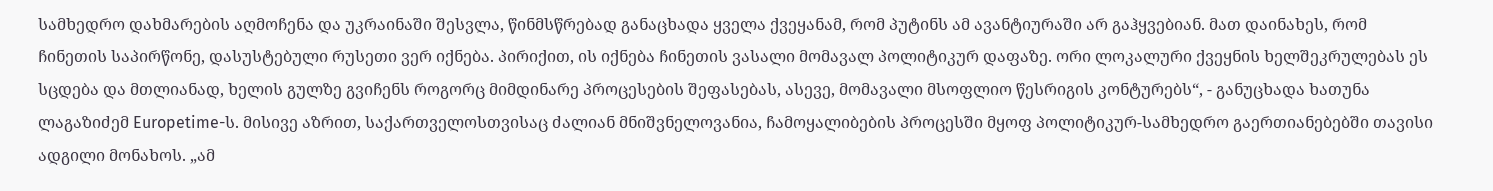სამხედრო დახმარების აღმოჩენა და უკრაინაში შესვლა, წინმსწრებად განაცხადა ყველა ქვეყანამ, რომ პუტინს ამ ავანტიურაში არ გაჰყვებიან. მათ დაინახეს, რომ ჩინეთის საპირწონე, დასუსტებული რუსეთი ვერ იქნება. პირიქით, ის იქნება ჩინეთის ვასალი მომავალ პოლიტიკურ დაფაზე. ორი ლოკალური ქვეყნის ხელშეკრულებას ეს სცდება და მთლიანად, ხელის გულზე გვიჩენს როგორც მიმდინარე პროცესების შეფასებას, ასევე, მომავალი მსოფლიო წესრიგის კონტურებს“, - განუცხადა ხათუნა ლაგაზიძემ Europetime-ს. მისივე აზრით, საქართველოსთვისაც ძალიან მნიშვნელოვანია, ჩამოყალიბების პროცესში მყოფ პოლიტიკურ-სამხედრო გაერთიანებებში თავისი ადგილი მონახოს. „ამ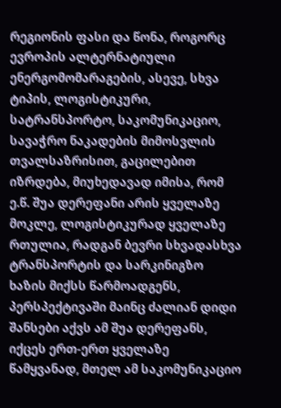რეგიონის ფასი და წონა, როგორც ევროპის ალტერნატიული ენერგომომარაგების, ასევე, სხვა ტიპის, ლოგისტიკური, სატრანსპორტო, საკომუნიკაციო, სავაჭრო ნაკადების მიმოსვლის თვალსაზრისით, გაცილებით იზრდება, მიუხედავად იმისა, რომ ე.წ. შუა დერეფანი არის ყველაზე მოკლე, ლოგისტიკურად ყველაზე რთულია, რადგან ბევრი სხვადასხვა ტრანსპორტის და სარკინიგზო ხაზის მიქსს წარმოადგენს, პერსპექტივაში მაინც ძალიან დიდი შანსები აქვს ამ შუა დერეფანს, იქცეს ერთ-ერთ ყველაზე წამყვანად, მთელ ამ საკომუნიკაციო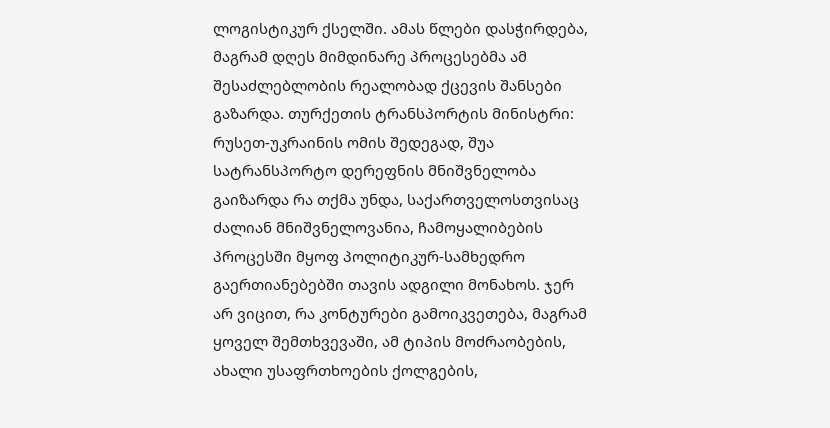ლოგისტიკურ ქსელში. ამას წლები დასჭირდება, მაგრამ დღეს მიმდინარე პროცესებმა ამ შესაძლებლობის რეალობად ქცევის შანსები გაზარდა. თურქეთის ტრანსპორტის მინისტრი: რუსეთ-უკრაინის ომის შედეგად, შუა სატრანსპორტო დერეფნის მნიშვნელობა გაიზარდა რა თქმა უნდა, საქართველოსთვისაც ძალიან მნიშვნელოვანია, ჩამოყალიბების პროცესში მყოფ პოლიტიკურ-სამხედრო გაერთიანებებში თავის ადგილი მონახოს. ჯერ არ ვიცით, რა კონტურები გამოიკვეთება, მაგრამ ყოველ შემთხვევაში, ამ ტიპის მოძრაობების, ახალი უსაფრთხოების ქოლგების,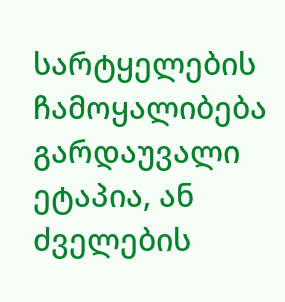სარტყელების ჩამოყალიბება გარდაუვალი ეტაპია, ან ძველების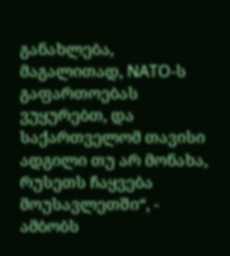განახლება, მაგალითად, NATO-ს გაფართოებას ვუყურებთ, და საქართველომ თავისი ადგილი თუ არ მონახა, რუსეთს ჩაყვება მოუსავლეთში“, - ამბობს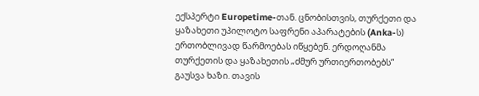ექსპერტი Europetime-თან. ცნობისთვის, თურქეთი და ყაზახეთი უპილოტო საფრენი აპარატების (Anka-ს) ერთობლივად წარმოებას იწყებენ. ერდოღანმა თურქეთის და ყაზახეთის „ძმურ ურთიერთობებს“ გაუსვა ხაზი. თავის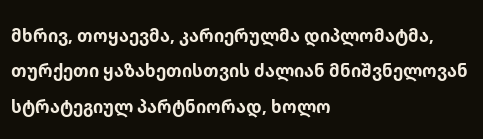მხრივ, თოყაევმა, კარიერულმა დიპლომატმა, თურქეთი ყაზახეთისთვის ძალიან მნიშვნელოვან სტრატეგიულ პარტნიორად, ხოლო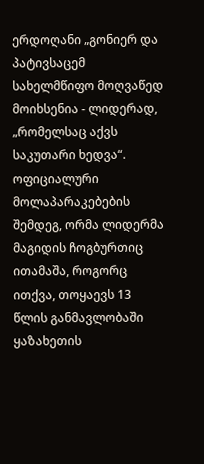ერდოღანი „გონიერ და პატივსაცემ სახელმწიფო მოღვაწედ მოიხსენია - ლიდერად, „რომელსაც აქვს საკუთარი ხედვა“. ოფიციალური მოლაპარაკებების შემდეგ, ორმა ლიდერმა მაგიდის ჩოგბურთიც ითამაშა, როგორც ითქვა, თოყაევს 13 წლის განმავლობაში ყაზახეთის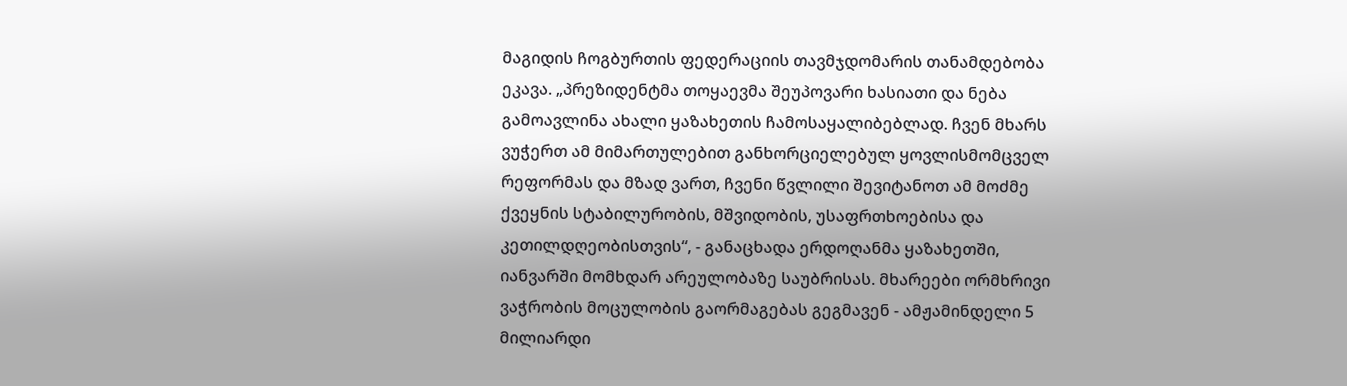მაგიდის ჩოგბურთის ფედერაციის თავმჯდომარის თანამდებობა ეკავა. „პრეზიდენტმა თოყაევმა შეუპოვარი ხასიათი და ნება გამოავლინა ახალი ყაზახეთის ჩამოსაყალიბებლად. ჩვენ მხარს ვუჭერთ ამ მიმართულებით განხორციელებულ ყოვლისმომცველ რეფორმას და მზად ვართ, ჩვენი წვლილი შევიტანოთ ამ მოძმე ქვეყნის სტაბილურობის, მშვიდობის, უსაფრთხოებისა და კეთილდღეობისთვის“, - განაცხადა ერდოღანმა ყაზახეთში, იანვარში მომხდარ არეულობაზე საუბრისას. მხარეები ორმხრივი ვაჭრობის მოცულობის გაორმაგებას გეგმავენ - ამჟამინდელი 5 მილიარდი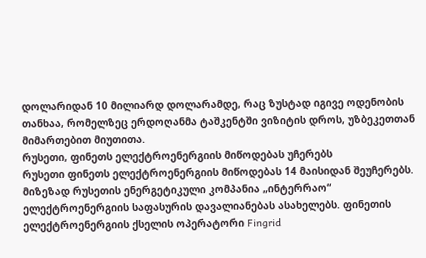დოლარიდან 10 მილიარდ დოლარამდე, რაც ზუსტად იგივე ოდენობის თანხაა, რომელზეც ერდოღანმა ტაშკენტში ვიზიტის დროს, უზბეკეთთან მიმართებით მიუთითა.
რუსეთი, ფინეთს ელექტროენერგიის მიწოდებას უჩერებს
რუსეთი ფინეთს ელექტროენერგიის მიწოდებას 14 მაისიდან შეუჩერებს. მიზეზად რუსეთის ენერგეტიკული კომპანია „ინტერრაო“ ელექტროენერგიის საფასურის დავალიანებას ასახელებს. ფინეთის ელექტროენერგიის ქსელის ოპერატორი Fingrid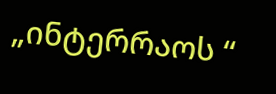„ინტერრაოს “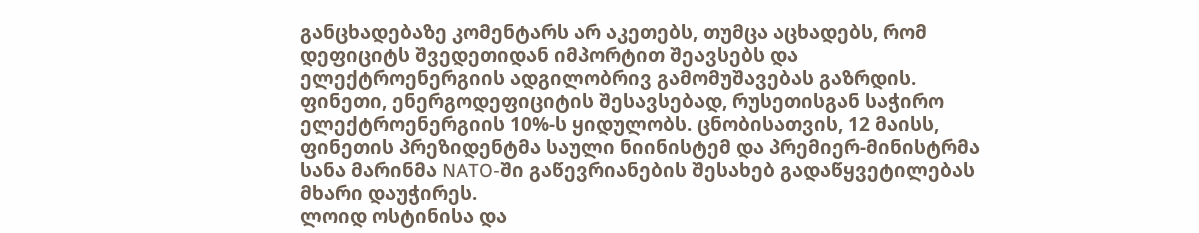განცხადებაზე კომენტარს არ აკეთებს, თუმცა აცხადებს, რომ დეფიციტს შვედეთიდან იმპორტით შეავსებს და ელექტროენერგიის ადგილობრივ გამომუშავებას გაზრდის. ფინეთი, ენერგოდეფიციტის შესავსებად, რუსეთისგან საჭირო ელექტროენერგიის 10%-ს ყიდულობს. ცნობისათვის, 12 მაისს, ფინეთის პრეზიდენტმა საული ნიინისტემ და პრემიერ-მინისტრმა სანა მარინმა NATO-ში გაწევრიანების შესახებ გადაწყვეტილებას მხარი დაუჭირეს.
ლოიდ ოსტინისა და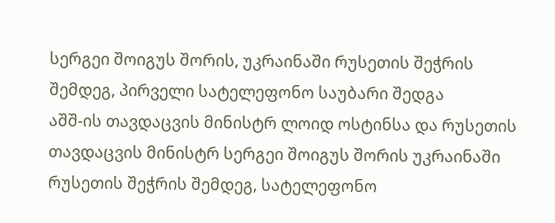სერგეი შოიგუს შორის, უკრაინაში რუსეთის შეჭრის შემდეგ, პირველი სატელეფონო საუბარი შედგა
აშშ-ის თავდაცვის მინისტრ ლოიდ ოსტინსა და რუსეთის თავდაცვის მინისტრ სერგეი შოიგუს შორის უკრაინაში რუსეთის შეჭრის შემდეგ, სატელეფონო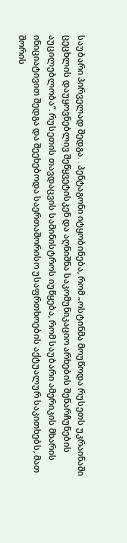საუბარი პირველად შედგა. . პენტაგონი იტყობინება, რომ „ოსტინმა მოუწოდა რუსეთს უკრაინაში ცეცხლის დაუყოვნებლივ შეწყვეტისკენ და აღნიშნა საკომუნიკაციო არხების შენარჩუნების აუცილებლობა“. რუსეთის თავდაცვის სამინისტროს იუწყება, რომ საუბარი ამერიკის მხარის ინიციატივით შედგა და შეეხებოდა საერთაშორისო უსაფრთხოების აქტუალურ საკითხებს, მათ შორის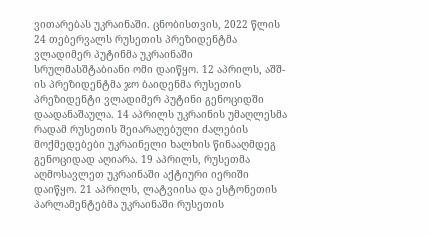ვითარებას უკრაინაში. ცნობისთვის, 2022 წლის 24 თებერვალს რუსეთის პრეზიდენტმა ვლადიმერ პუტინმა უკრაინაში სრულმასშტაბიანი ომი დაიწყო. 12 აპრილს, აშშ-ის პრეზიდენტმა ჯო ბაიდენმა რუსეთის პრეზიდენტი ვლადიმერ პუტინი გენოციდში დაადანაშაულა. 14 აპრილს უკრაინის უმაღლესმა რადამ რუსეთის შეიარაღებული ძალების მოქმედებები უკრაინელი ხალხის წინააღმდეგ გენოციდად აღიარა. 19 აპრილს, რუსეთმა აღმოსავლეთ უკრაინაში აქტიური იერიში დაიწყო. 21 აპრილს, ლატვიისა და ესტონეთის პარლამენტებმა უკრაინაში რუსეთის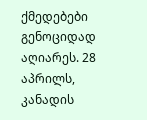ქმედებები გენოციდად აღიარეს. 28 აპრილს, კანადის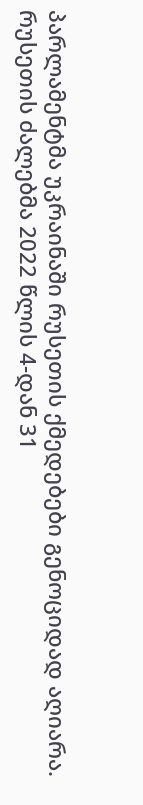პარლამენტმა უკრაინაში რუსეთის ქმედებები გენოციდად აღიარა. რუსეთის ძალებმა 2022 წლის 4-დან 31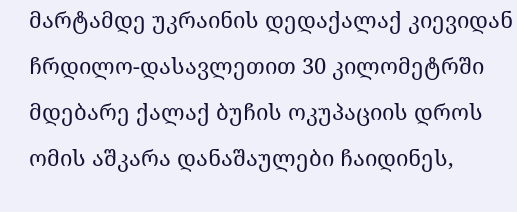მარტამდე უკრაინის დედაქალაქ კიევიდან ჩრდილო-დასავლეთით 30 კილომეტრში მდებარე ქალაქ ბუჩის ოკუპაციის დროს ომის აშკარა დანაშაულები ჩაიდინეს,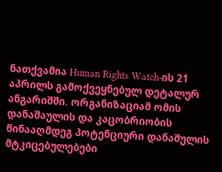ნათქვამია Human Rights Watch-ის 21 აპრილს გამოქვეყნებულ დეტალურ ანგარიშში. ორგანიზაციამ ომის დანაშაულის და კაცობრიობის წინააღმდეგ პოტენციური დანაშულის მტკიცებულებები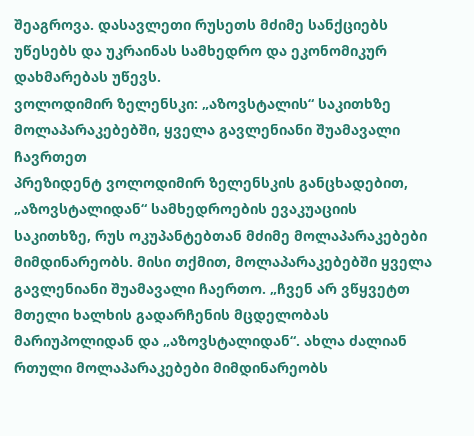შეაგროვა. დასავლეთი რუსეთს მძიმე სანქციებს უწესებს და უკრაინას სამხედრო და ეკონომიკურ დახმარებას უწევს.
ვოლოდიმირ ზელენსკი: „აზოვსტალის“ საკითხზე მოლაპარაკებებში, ყველა გავლენიანი შუამავალი ჩავრთეთ
პრეზიდენტ ვოლოდიმირ ზელენსკის განცხადებით, „აზოვსტალიდან“ სამხედროების ევაკუაციის საკითხზე, რუს ოკუპანტებთან მძიმე მოლაპარაკებები მიმდინარეობს. მისი თქმით, მოლაპარაკებებში ყველა გავლენიანი შუამავალი ჩაერთო. „ჩვენ არ ვწყვეტთ მთელი ხალხის გადარჩენის მცდელობას მარიუპოლიდან და „აზოვსტალიდან“. ახლა ძალიან რთული მოლაპარაკებები მიმდინარეობს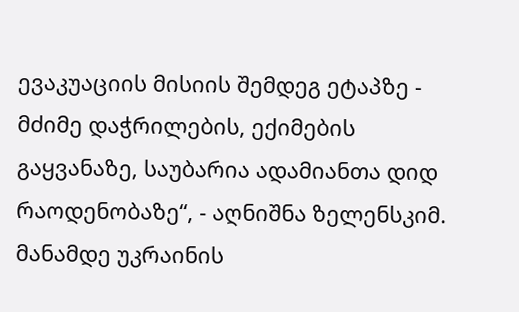ევაკუაციის მისიის შემდეგ ეტაპზე - მძიმე დაჭრილების, ექიმების გაყვანაზე, საუბარია ადამიანთა დიდ რაოდენობაზე“, - აღნიშნა ზელენსკიმ. მანამდე უკრაინის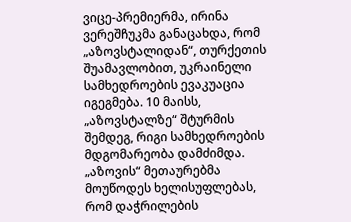ვიცე-პრემიერმა, ირინა ვერეშჩუკმა განაცახდა, რომ „აზოვსტალიდან“, თურქეთის შუამავლობით, უკრაინელი სამხედროების ევაკუაცია იგეგმება. 10 მაისს, „აზოვსტალზე“ შტურმის შემდეგ, რიგი სამხედროების მდგომარეობა დამძიმდა. „აზოვის“ მეთაურებმა მოუწოდეს ხელისუფლებას, რომ დაჭრილების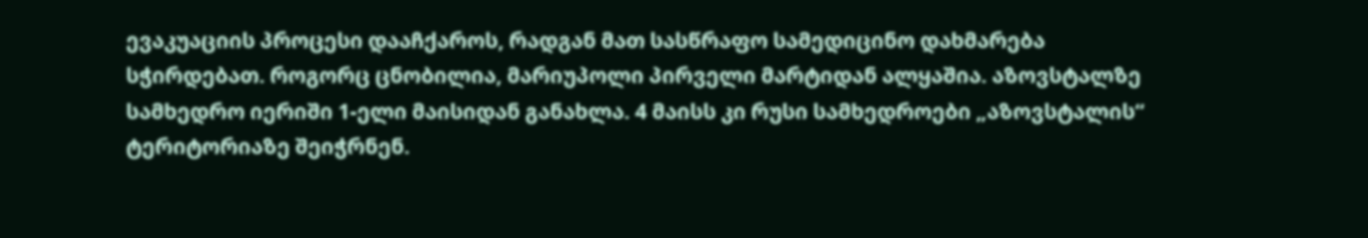ევაკუაციის პროცესი დააჩქაროს, რადგან მათ სასწრაფო სამედიცინო დახმარება სჭირდებათ. როგორც ცნობილია, მარიუპოლი პირველი მარტიდან ალყაშია. აზოვსტალზე სამხედრო იერიში 1-ელი მაისიდან განახლა. 4 მაისს კი რუსი სამხედროები „აზოვსტალის“ ტერიტორიაზე შეიჭრნენ.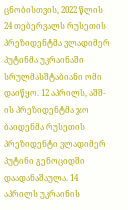ცნობისთვის, 2022 წლის 24 თებერვალს რუსეთის პრეზიდენტმა ვლადიმერ პუტინმა უკრაინაში სრულმასშტაბიანი ომი დაიწყო. 12 აპრილს, აშშ-ის პრეზიდენტმა ჯო ბაიდენმა რუსეთის პრეზიდენტი ვლადიმერ პუტინი გენოციდში დაადანაშაულა. 14 აპრილს უკრაინის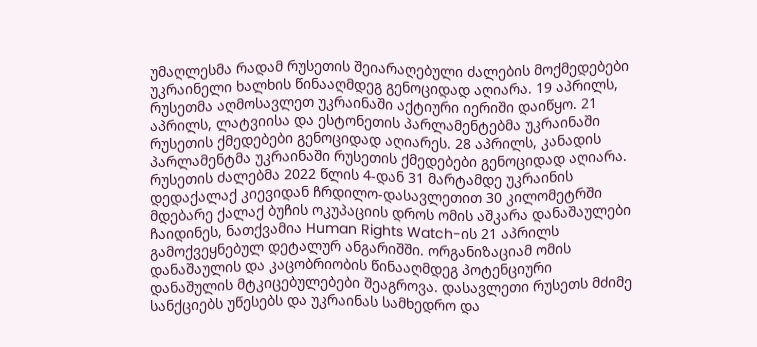უმაღლესმა რადამ რუსეთის შეიარაღებული ძალების მოქმედებები უკრაინელი ხალხის წინააღმდეგ გენოციდად აღიარა. 19 აპრილს, რუსეთმა აღმოსავლეთ უკრაინაში აქტიური იერიში დაიწყო. 21 აპრილს, ლატვიისა და ესტონეთის პარლამენტებმა უკრაინაში რუსეთის ქმედებები გენოციდად აღიარეს. 28 აპრილს, კანადის პარლამენტმა უკრაინაში რუსეთის ქმედებები გენოციდად აღიარა. რუსეთის ძალებმა 2022 წლის 4-დან 31 მარტამდე უკრაინის დედაქალაქ კიევიდან ჩრდილო-დასავლეთით 30 კილომეტრში მდებარე ქალაქ ბუჩის ოკუპაციის დროს ომის აშკარა დანაშაულები ჩაიდინეს, ნათქვამია Human Rights Watch-ის 21 აპრილს გამოქვეყნებულ დეტალურ ანგარიშში. ორგანიზაციამ ომის დანაშაულის და კაცობრიობის წინააღმდეგ პოტენციური დანაშულის მტკიცებულებები შეაგროვა. დასავლეთი რუსეთს მძიმე სანქციებს უწესებს და უკრაინას სამხედრო და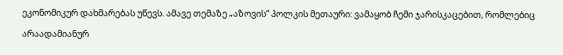ეკონომიკურ დახმარებას უწევს. ამავე თემაზე „აზოვის“ პოლკის მეთაური: ვამაყობ ჩემი ჯარისკაცებით, რომლებიც არაადამიანურ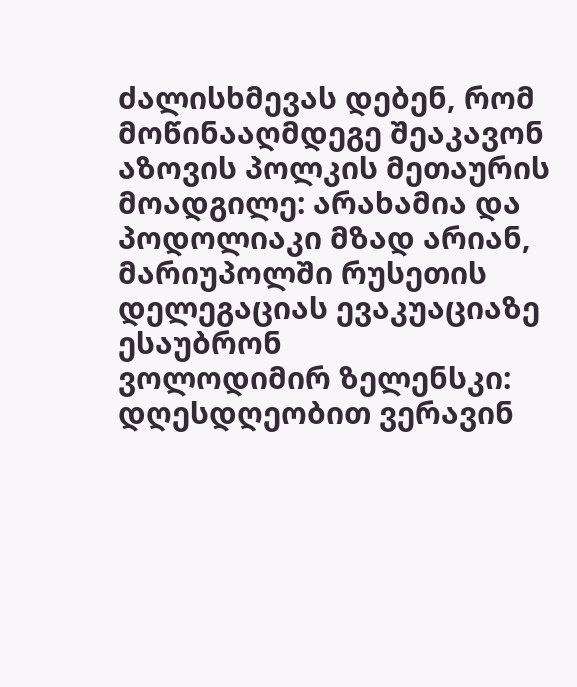ძალისხმევას დებენ, რომ მოწინააღმდეგე შეაკავონ აზოვის პოლკის მეთაურის მოადგილე: არახამია და პოდოლიაკი მზად არიან, მარიუპოლში რუსეთის დელეგაციას ევაკუაციაზე ესაუბრონ
ვოლოდიმირ ზელენსკი: დღესდღეობით ვერავინ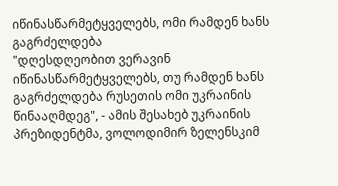იწინასწარმეტყველებს, ომი რამდენ ხანს გაგრძელდება
"დღესდღეობით ვერავინ იწინასწარმეტყველებს, თუ რამდენ ხანს გაგრძელდება რუსეთის ომი უკრაინის წინააღმდეგ", - ამის შესახებ უკრაინის პრეზიდენტმა, ვოლოდიმირ ზელენსკიმ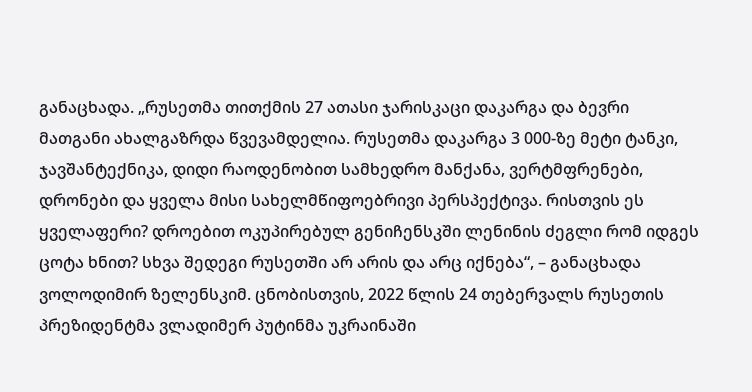განაცხადა. „რუსეთმა თითქმის 27 ათასი ჯარისკაცი დაკარგა და ბევრი მათგანი ახალგაზრდა წვევამდელია. რუსეთმა დაკარგა 3 000-ზე მეტი ტანკი, ჯავშანტექნიკა, დიდი რაოდენობით სამხედრო მანქანა, ვერტმფრენები, დრონები და ყველა მისი სახელმწიფოებრივი პერსპექტივა. რისთვის ეს ყველაფერი? დროებით ოკუპირებულ გენიჩენსკში ლენინის ძეგლი რომ იდგეს ცოტა ხნით? სხვა შედეგი რუსეთში არ არის და არც იქნება“, – განაცხადა ვოლოდიმირ ზელენსკიმ. ცნობისთვის, 2022 წლის 24 თებერვალს რუსეთის პრეზიდენტმა ვლადიმერ პუტინმა უკრაინაში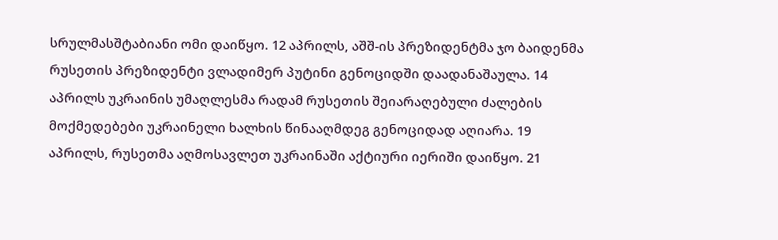სრულმასშტაბიანი ომი დაიწყო. 12 აპრილს, აშშ-ის პრეზიდენტმა ჯო ბაიდენმა რუსეთის პრეზიდენტი ვლადიმერ პუტინი გენოციდში დაადანაშაულა. 14 აპრილს უკრაინის უმაღლესმა რადამ რუსეთის შეიარაღებული ძალების მოქმედებები უკრაინელი ხალხის წინააღმდეგ გენოციდად აღიარა. 19 აპრილს, რუსეთმა აღმოსავლეთ უკრაინაში აქტიური იერიში დაიწყო. 21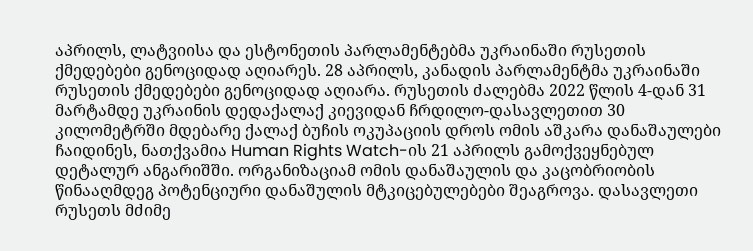აპრილს, ლატვიისა და ესტონეთის პარლამენტებმა უკრაინაში რუსეთის ქმედებები გენოციდად აღიარეს. 28 აპრილს, კანადის პარლამენტმა უკრაინაში რუსეთის ქმედებები გენოციდად აღიარა. რუსეთის ძალებმა 2022 წლის 4-დან 31 მარტამდე უკრაინის დედაქალაქ კიევიდან ჩრდილო-დასავლეთით 30 კილომეტრში მდებარე ქალაქ ბუჩის ოკუპაციის დროს ომის აშკარა დანაშაულები ჩაიდინეს, ნათქვამია Human Rights Watch-ის 21 აპრილს გამოქვეყნებულ დეტალურ ანგარიშში. ორგანიზაციამ ომის დანაშაულის და კაცობრიობის წინააღმდეგ პოტენციური დანაშულის მტკიცებულებები შეაგროვა. დასავლეთი რუსეთს მძიმე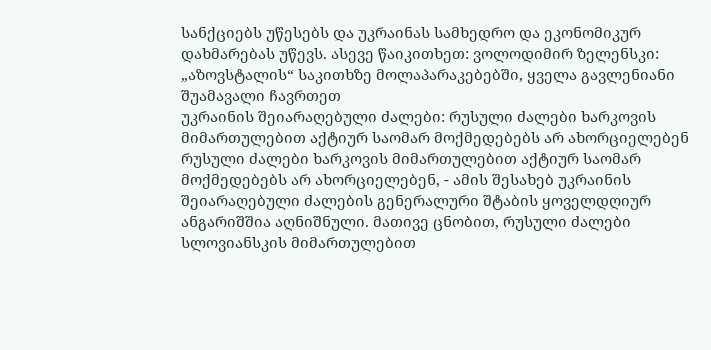სანქციებს უწესებს და უკრაინას სამხედრო და ეკონომიკურ დახმარებას უწევს. ასევე წაიკითხეთ: ვოლოდიმირ ზელენსკი: „აზოვსტალის“ საკითხზე მოლაპარაკებებში, ყველა გავლენიანი შუამავალი ჩავრთეთ
უკრაინის შეიარაღებული ძალები: რუსული ძალები ხარკოვის მიმართულებით აქტიურ საომარ მოქმედებებს არ ახორციელებენ
რუსული ძალები ხარკოვის მიმართულებით აქტიურ საომარ მოქმედებებს არ ახორციელებენ, - ამის შესახებ უკრაინის შეიარაღებული ძალების გენერალური შტაბის ყოველდღიურ ანგარიშშია აღნიშნული. მათივე ცნობით, რუსული ძალები სლოვიანსკის მიმართულებით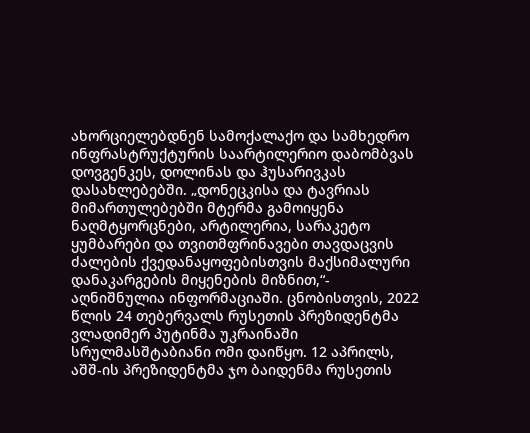ახორციელებდნენ სამოქალაქო და სამხედრო ინფრასტრუქტურის საარტილერიო დაბომბვას დოვგენკეს, დოლინას და ჰუსარივკას დასახლებებში. „დონეცკისა და ტავრიას მიმართულებებში მტერმა გამოიყენა ნაღმტყორცნები, არტილერია, სარაკეტო ყუმბარები და თვითმფრინავები თავდაცვის ძალების ქვედანაყოფებისთვის მაქსიმალური დანაკარგების მიყენების მიზნით,“- აღნიშნულია ინფორმაციაში. ცნობისთვის, 2022 წლის 24 თებერვალს რუსეთის პრეზიდენტმა ვლადიმერ პუტინმა უკრაინაში სრულმასშტაბიანი ომი დაიწყო. 12 აპრილს, აშშ-ის პრეზიდენტმა ჯო ბაიდენმა რუსეთის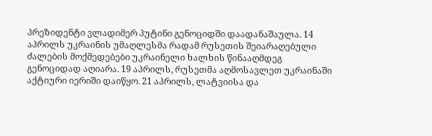პრეზიდენტი ვლადიმერ პუტინი გენოციდში დაადანაშაულა. 14 აპრილს უკრაინის უმაღლესმა რადამ რუსეთის შეიარაღებული ძალების მოქმედებები უკრაინელი ხალხის წინააღმდეგ გენოციდად აღიარა. 19 აპრილს, რუსეთმა აღმოსავლეთ უკრაინაში აქტიური იერიში დაიწყო. 21 აპრილს, ლატვიისა და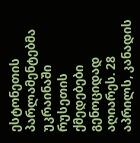ესტონეთის პარლამენტებმა უკრაინაში რუსეთის ქმედებები გენოციდად აღიარეს. 28 აპრილს, კანადის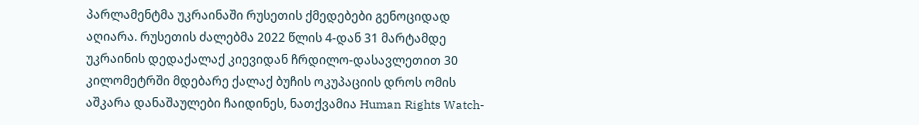პარლამენტმა უკრაინაში რუსეთის ქმედებები გენოციდად აღიარა. რუსეთის ძალებმა 2022 წლის 4-დან 31 მარტამდე უკრაინის დედაქალაქ კიევიდან ჩრდილო-დასავლეთით 30 კილომეტრში მდებარე ქალაქ ბუჩის ოკუპაციის დროს ომის აშკარა დანაშაულები ჩაიდინეს, ნათქვამია Human Rights Watch-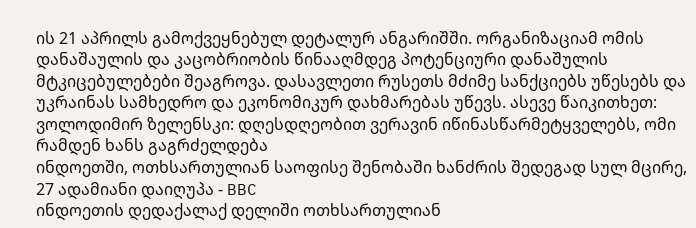ის 21 აპრილს გამოქვეყნებულ დეტალურ ანგარიშში. ორგანიზაციამ ომის დანაშაულის და კაცობრიობის წინააღმდეგ პოტენციური დანაშულის მტკიცებულებები შეაგროვა. დასავლეთი რუსეთს მძიმე სანქციებს უწესებს და უკრაინას სამხედრო და ეკონომიკურ დახმარებას უწევს. ასევე წაიკითხეთ: ვოლოდიმირ ზელენსკი: დღესდღეობით ვერავინ იწინასწარმეტყველებს, ომი რამდენ ხანს გაგრძელდება
ინდოეთში, ოთხსართულიან საოფისე შენობაში ხანძრის შედეგად სულ მცირე, 27 ადამიანი დაიღუპა - BBC
ინდოეთის დედაქალაქ დელიში ოთხსართულიან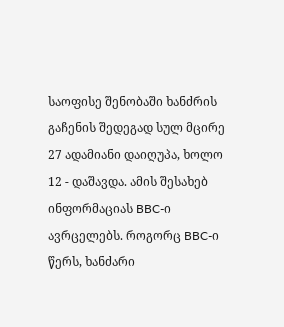საოფისე შენობაში ხანძრის გაჩენის შედეგად სულ მცირე 27 ადამიანი დაიღუპა, ხოლო 12 - დაშავდა. ამის შესახებ ინფორმაციას BBC-ი ავრცელებს. როგორც BBC-ი წერს, ხანძარი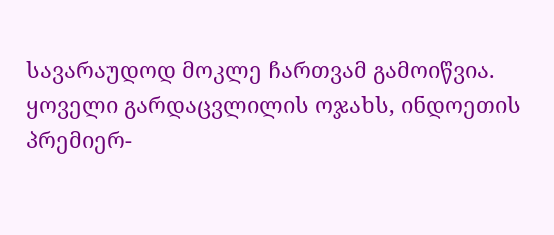სავარაუდოდ მოკლე ჩართვამ გამოიწვია. ყოველი გარდაცვლილის ოჯახს, ინდოეთის პრემიერ-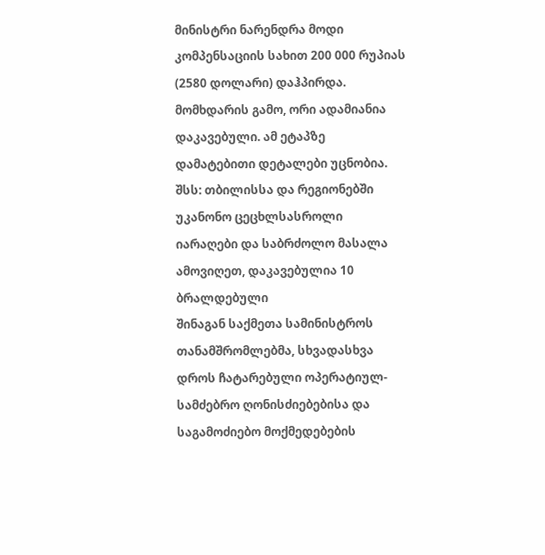მინისტრი ნარენდრა მოდი კომპენსაციის სახით 200 000 რუპიას (2580 დოლარი) დაჰპირდა. მომხდარის გამო, ორი ადამიანია დაკავებული. ამ ეტაპზე დამატებითი დეტალები უცნობია.
შსს: თბილისსა და რეგიონებში უკანონო ცეცხლსასროლი იარაღები და საბრძოლო მასალა ამოვიღეთ, დაკავებულია 10 ბრალდებული
შინაგან საქმეთა სამინისტროს თანამშრომლებმა, სხვადასხვა დროს ჩატარებული ოპერატიულ-სამძებრო ღონისძიებებისა და საგამოძიებო მოქმედებების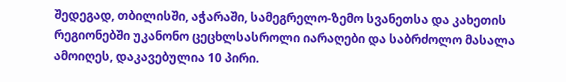შედეგად, თბილისში, აჭარაში, სამეგრელო-ზემო სვანეთსა და კახეთის რეგიონებში უკანონო ცეცხლსასროლი იარაღები და საბრძოლო მასალა ამოიღეს, დაკავებულია 10 პირი.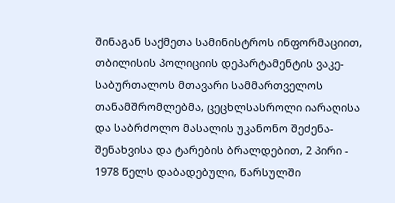შინაგან საქმეთა სამინისტროს ინფორმაციით, თბილისის პოლიციის დეპარტამენტის ვაკე-საბურთალოს მთავარი სამმართველოს თანამშრომლებმა, ცეცხლსასროლი იარაღისა და საბრძოლო მასალის უკანონო შეძენა- შენახვისა და ტარების ბრალდებით, 2 პირი - 1978 წელს დაბადებული, წარსულში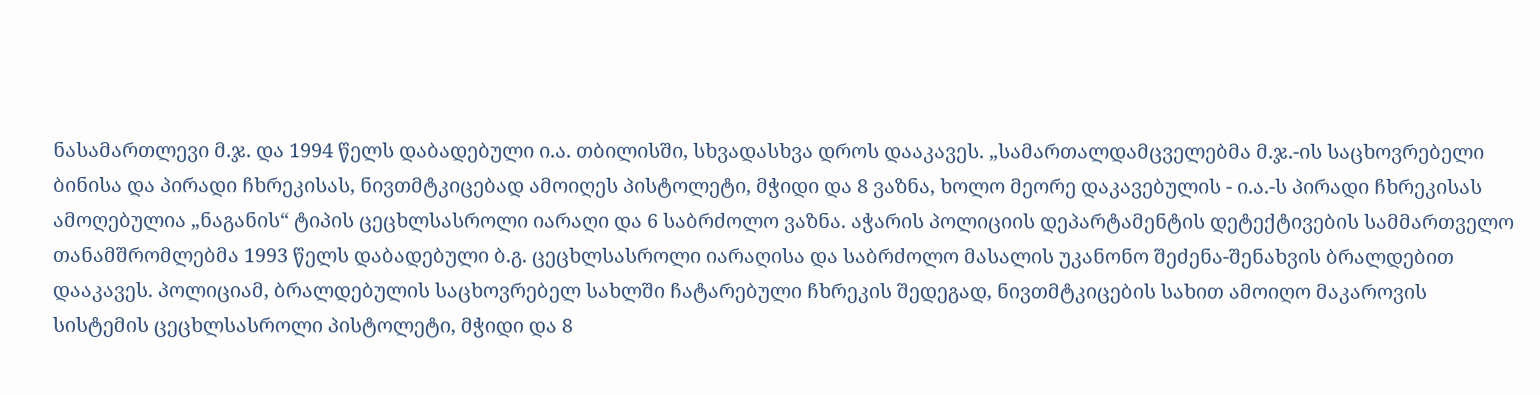ნასამართლევი მ.ჯ. და 1994 წელს დაბადებული ი.ა. თბილისში, სხვადასხვა დროს დააკავეს. „სამართალდამცველებმა მ.ჯ.-ის საცხოვრებელი ბინისა და პირადი ჩხრეკისას, ნივთმტკიცებად ამოიღეს პისტოლეტი, მჭიდი და 8 ვაზნა, ხოლო მეორე დაკავებულის - ი.ა.-ს პირადი ჩხრეკისას ამოღებულია „ნაგანის“ ტიპის ცეცხლსასროლი იარაღი და 6 საბრძოლო ვაზნა. აჭარის პოლიციის დეპარტამენტის დეტექტივების სამმართველო თანამშრომლებმა 1993 წელს დაბადებული ბ.გ. ცეცხლსასროლი იარაღისა და საბრძოლო მასალის უკანონო შეძენა-შენახვის ბრალდებით დააკავეს. პოლიციამ, ბრალდებულის საცხოვრებელ სახლში ჩატარებული ჩხრეკის შედეგად, ნივთმტკიცების სახით ამოიღო მაკაროვის სისტემის ცეცხლსასროლი პისტოლეტი, მჭიდი და 8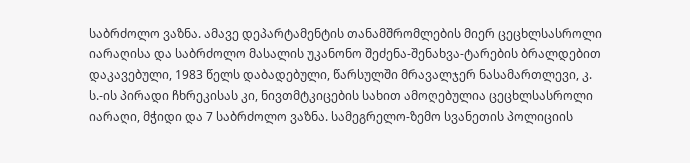საბრძოლო ვაზნა. ამავე დეპარტამენტის თანამშრომლების მიერ ცეცხლსასროლი იარაღისა და საბრძოლო მასალის უკანონო შეძენა-შენახვა-ტარების ბრალდებით დაკავებული, 1983 წელს დაბადებული, წარსულში მრავალჯერ ნასამართლევი, კ. ს.-ის პირადი ჩხრეკისას კი, ნივთმტკიცების სახით ამოღებულია ცეცხლსასროლი იარაღი, მჭიდი და 7 საბრძოლო ვაზნა. სამეგრელო-ზემო სვანეთის პოლიციის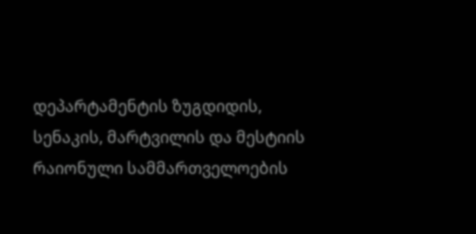დეპარტამენტის ზუგდიდის, სენაკის, მარტვილის და მესტიის რაიონული სამმართველოების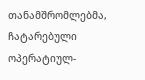თანამშრომლებმა, ჩატარებული ოპერატიულ-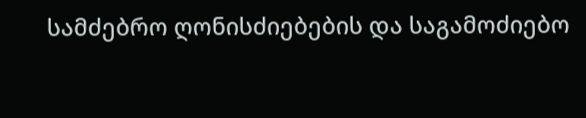სამძებრო ღონისძიებების და საგამოძიებო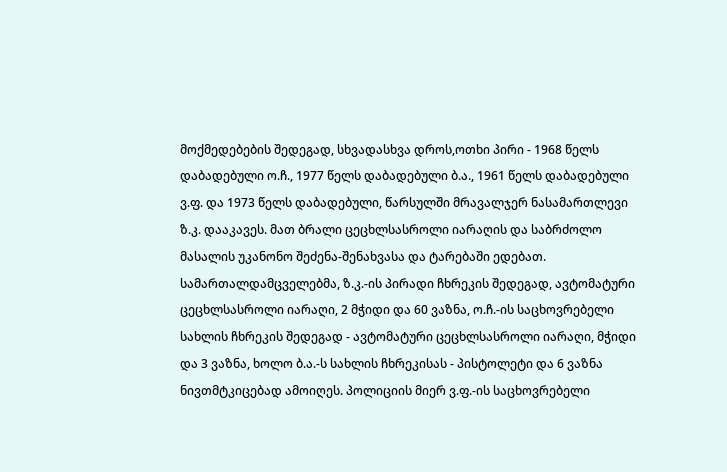მოქმედებების შედეგად, სხვადასხვა დროს,ოთხი პირი - 1968 წელს დაბადებული ო.ჩ., 1977 წელს დაბადებული ბ.ა., 1961 წელს დაბადებული ვ.ფ. და 1973 წელს დაბადებული, წარსულში მრავალჯერ ნასამართლევი ზ.კ. დააკავეს. მათ ბრალი ცეცხლსასროლი იარაღის და საბრძოლო მასალის უკანონო შეძენა-შენახვასა და ტარებაში ედებათ. სამართალდამცველებმა, ზ.კ.-ის პირადი ჩხრეკის შედეგად, ავტომატური ცეცხლსასროლი იარაღი, 2 მჭიდი და 60 ვაზნა, ო.ჩ.-ის საცხოვრებელი სახლის ჩხრეკის შედეგად - ავტომატური ცეცხლსასროლი იარაღი, მჭიდი და 3 ვაზნა, ხოლო ბ.ა.-ს სახლის ჩხრეკისას - პისტოლეტი და 6 ვაზნა ნივთმტკიცებად ამოიღეს. პოლიციის მიერ ვ.ფ.-ის საცხოვრებელი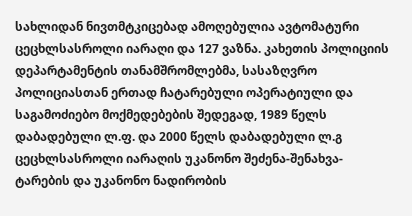სახლიდან ნივთმტკიცებად ამოღებულია ავტომატური ცეცხლსასროლი იარაღი და 127 ვაზნა. კახეთის პოლიციის დეპარტამენტის თანამშრომლებმა, სასაზღვრო პოლიციასთან ერთად ჩატარებული ოპერატიული და საგამოძიებო მოქმედებების შედეგად, 1989 წელს დაბადებული ლ.ფ. და 2000 წელს დაბადებული ლ.გ ცეცხლსასროლი იარაღის უკანონო შეძენა-შენახვა-ტარების და უკანონო ნადირობის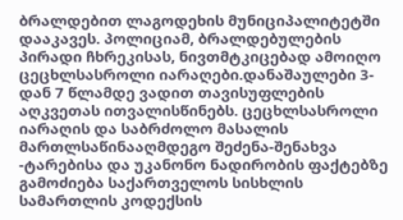ბრალდებით ლაგოდეხის მუნიციპალიტეტში დააკავეს. პოლიციამ, ბრალდებულების პირადი ჩხრეკისას, ნივთმტკიცებად ამოიღო ცეცხლსასროლი იარაღები.დანაშაულები 3-დან 7 წლამდე ვადით თავისუფლების აღკვეთას ითვალისწინებს. ცეცხლსასროლი იარაღის და საბრძოლო მასალის მართლსაწინააღმდეგო შეძენა-შენახვა -ტარებისა და უკანონო ნადირობის ფაქტებზე გამოძიება საქართველოს სისხლის სამართლის კოდექსის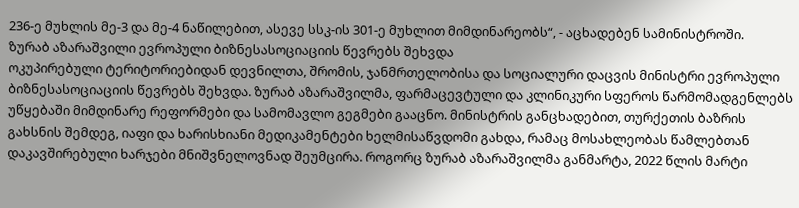236-ე მუხლის მე-3 და მე-4 ნაწილებით, ასევე სსკ-ის 301-ე მუხლით მიმდინარეობს“, - აცხადებენ სამინისტროში.
ზურაბ აზარაშვილი ევროპული ბიზნესასოციაციის წევრებს შეხვდა
ოკუპირებული ტერიტორიებიდან დევნილთა, შრომის, ჯანმრთელობისა და სოციალური დაცვის მინისტრი ევროპული ბიზნესასოციაციის წევრებს შეხვდა. ზურაბ აზარაშვილმა, ფარმაცევტული და კლინიკური სფეროს წარმომადგენლებს უწყებაში მიმდინარე რეფორმები და სამომავლო გეგმები გააცნო. მინისტრის განცხადებით, თურქეთის ბაზრის გახსნის შემდეგ, იაფი და ხარისხიანი მედიკამენტები ხელმისაწვდომი გახდა, რამაც მოსახლეობას წამლებთან დაკავშირებული ხარჯები მნიშვნელოვნად შეუმცირა. როგორც ზურაბ აზარაშვილმა განმარტა, 2022 წლის მარტი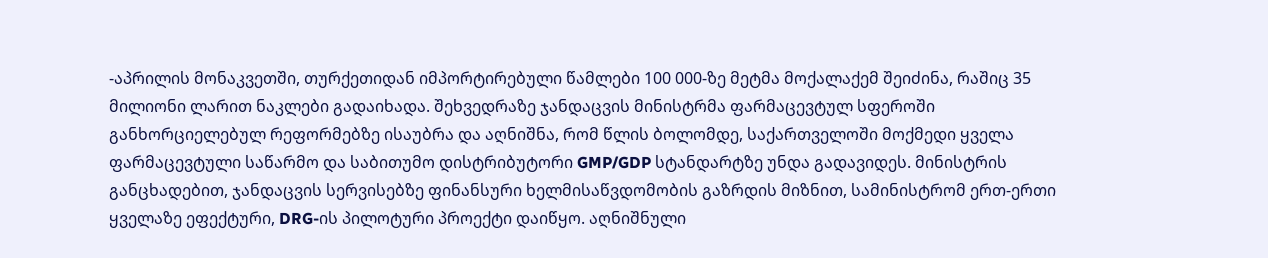-აპრილის მონაკვეთში, თურქეთიდან იმპორტირებული წამლები 100 000-ზე მეტმა მოქალაქემ შეიძინა, რაშიც 35 მილიონი ლარით ნაკლები გადაიხადა. შეხვედრაზე ჯანდაცვის მინისტრმა ფარმაცევტულ სფეროში განხორციელებულ რეფორმებზე ისაუბრა და აღნიშნა, რომ წლის ბოლომდე, საქართველოში მოქმედი ყველა ფარმაცევტული საწარმო და საბითუმო დისტრიბუტორი GMP/GDP სტანდარტზე უნდა გადავიდეს. მინისტრის განცხადებით, ჯანდაცვის სერვისებზე ფინანსური ხელმისაწვდომობის გაზრდის მიზნით, სამინისტრომ ერთ-ერთი ყველაზე ეფექტური, DRG-ის პილოტური პროექტი დაიწყო. აღნიშნული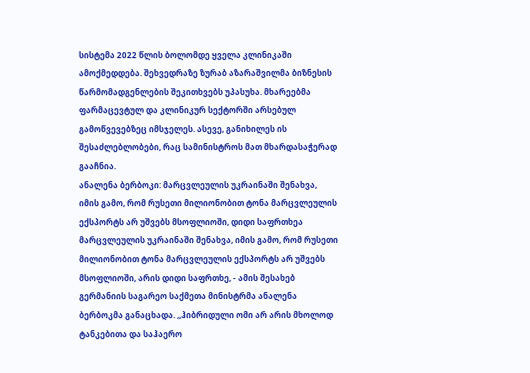სისტემა 2022 წლის ბოლომდე ყველა კლინიკაში ამოქმედდება. შეხვედრაზე ზურაბ აზარაშვილმა ბიზნესის წარმომადგენლების შეკითხვებს უპასუხა. მხარეებმა ფარმაცევტულ და კლინიკურ სექტორში არსებულ გამოწვევებზეც იმსჯელეს. ასევე, განიხილეს ის შესაძლებლობები, რაც სამინისტროს მათ მხარდასაჭერად გააჩნია.
ანალენა ბერბოკი: მარცვლეულის უკრაინაში შენახვა, იმის გამო, რომ რუსეთი მილიონობით ტონა მარცვლეულის ექსპორტს არ უშვებს მსოფლიოში, დიდი საფრთხეა
მარცვლეულის უკრაინაში შენახვა, იმის გამო, რომ რუსეთი მილიონობით ტონა მარცვლეულის ექსპორტს არ უშვებს მსოფლიოში, არის დიდი საფრთხე, - ამის შესახებ გერმანიის საგარეო საქმეთა მინისტრმა ანალენა ბერბოკმა განაცხადა. ,,ჰიბრიდული ომი არ არის მხოლოდ ტანკებითა და საჰაერო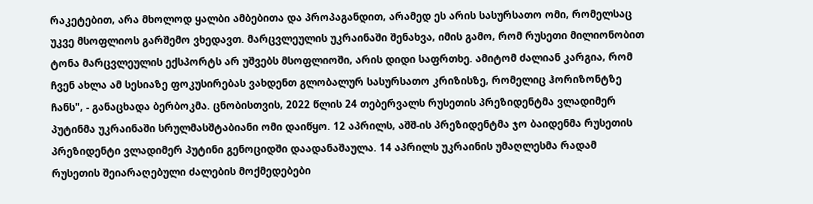რაკეტებით, არა მხოლოდ ყალბი ამბებითა და პროპაგანდით, არამედ ეს არის სასურსათო ომი, რომელსაც უკვე მსოფლიოს გარშემო ვხედავთ. მარცვლეულის უკრაინაში შენახვა, იმის გამო, რომ რუსეთი მილიონობით ტონა მარცვლეულის ექსპორტს არ უშვებს მსოფლიოში, არის დიდი საფრთხე. ამიტომ ძალიან კარგია, რომ ჩვენ ახლა ამ სესიაზე ფოკუსირებას ვახდენთ გლობალურ სასურსათო კრიზისზე, რომელიც ჰორიზონტზე ჩანს", - განაცხადა ბერბოკმა. ცნობისთვის, 2022 წლის 24 თებერვალს რუსეთის პრეზიდენტმა ვლადიმერ პუტინმა უკრაინაში სრულმასშტაბიანი ომი დაიწყო. 12 აპრილს, აშშ-ის პრეზიდენტმა ჯო ბაიდენმა რუსეთის პრეზიდენტი ვლადიმერ პუტინი გენოციდში დაადანაშაულა. 14 აპრილს უკრაინის უმაღლესმა რადამ რუსეთის შეიარაღებული ძალების მოქმედებები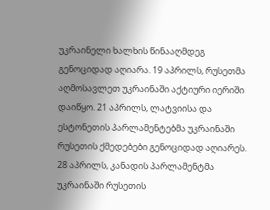უკრაინელი ხალხის წინააღმდეგ გენოციდად აღიარა. 19 აპრილს, რუსეთმა აღმოსავლეთ უკრაინაში აქტიური იერიში დაიწყო. 21 აპრილს, ლატვიისა და ესტონეთის პარლამენტებმა უკრაინაში რუსეთის ქმედებები გენოციდად აღიარეს. 28 აპრილს, კანადის პარლამენტმა უკრაინაში რუსეთის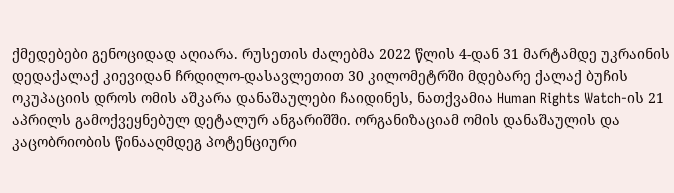ქმედებები გენოციდად აღიარა. რუსეთის ძალებმა 2022 წლის 4-დან 31 მარტამდე უკრაინის დედაქალაქ კიევიდან ჩრდილო-დასავლეთით 30 კილომეტრში მდებარე ქალაქ ბუჩის ოკუპაციის დროს ომის აშკარა დანაშაულები ჩაიდინეს, ნათქვამია Human Rights Watch-ის 21 აპრილს გამოქვეყნებულ დეტალურ ანგარიშში. ორგანიზაციამ ომის დანაშაულის და კაცობრიობის წინააღმდეგ პოტენციური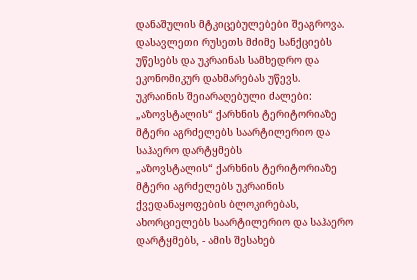დანაშულის მტკიცებულებები შეაგროვა. დასავლეთი რუსეთს მძიმე სანქციებს უწესებს და უკრაინას სამხედრო და ეკონომიკურ დახმარებას უწევს.
უკრაინის შეიარაღებული ძალები: „აზოვსტალის“ ქარხნის ტერიტორიაზე მტერი აგრძელებს საარტილერიო და საჰაერო დარტყმებს
„აზოვსტალის“ ქარხნის ტერიტორიაზე მტერი აგრძელებს უკრაინის ქვედანაყოფების ბლოკირებას, ახორციელებს საარტილერიო და საჰაერო დარტყმებს, - ამის შესახებ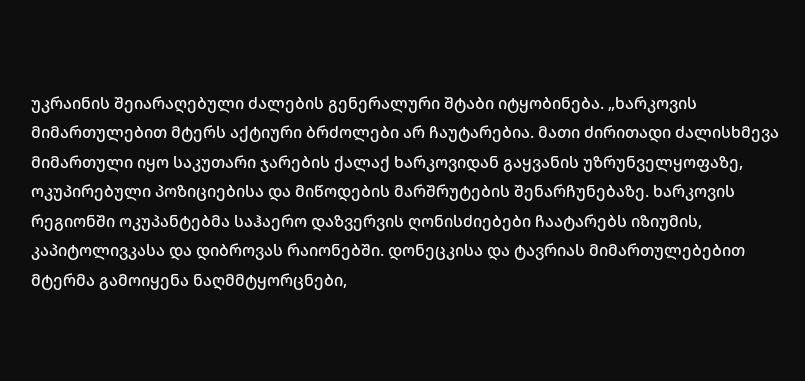უკრაინის შეიარაღებული ძალების გენერალური შტაბი იტყობინება. „ხარკოვის მიმართულებით მტერს აქტიური ბრძოლები არ ჩაუტარებია. მათი ძირითადი ძალისხმევა მიმართული იყო საკუთარი ჯარების ქალაქ ხარკოვიდან გაყვანის უზრუნველყოფაზე, ოკუპირებული პოზიციებისა და მიწოდების მარშრუტების შენარჩუნებაზე. ხარკოვის რეგიონში ოკუპანტებმა საჰაერო დაზვერვის ღონისძიებები ჩაატარებს იზიუმის, კაპიტოლივკასა და დიბროვას რაიონებში. დონეცკისა და ტავრიას მიმართულებებით მტერმა გამოიყენა ნაღმმტყორცნები,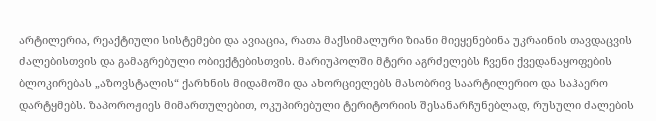არტილერია, რეაქტიული სისტემები და ავიაცია, რათა მაქსიმალური ზიანი მიეყენებინა უკრაინის თავდაცვის ძალებისთვის და გამაგრებული ობიექტებისთვის. მარიუპოლში მტერი აგრძელებს ჩვენი ქვედანაყოფების ბლოკირებას „აზოვსტალის“ ქარხნის მიდამოში და ახორციელებს მასობრივ საარტილერიო და საჰაერო დარტყმებს. ზაპოროჟიეს მიმართულებით, ოკუპირებული ტერიტორიის შესანარჩუნებლად, რუსული ძალების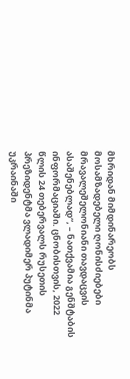მხრიდან მიმდინარეობს მოსამზადებელი ღონისძიებები მრავალეშელონიანი თავდაცვის ასაშენებლად“, – ნათქვამია გენშტაბის ინფორმაციაში. ცნობისთვის, 2022 წლის 24 თებერვალს რუსეთის პრეზიდენტმა ვლადიმერ პუტინმა უკრაინაში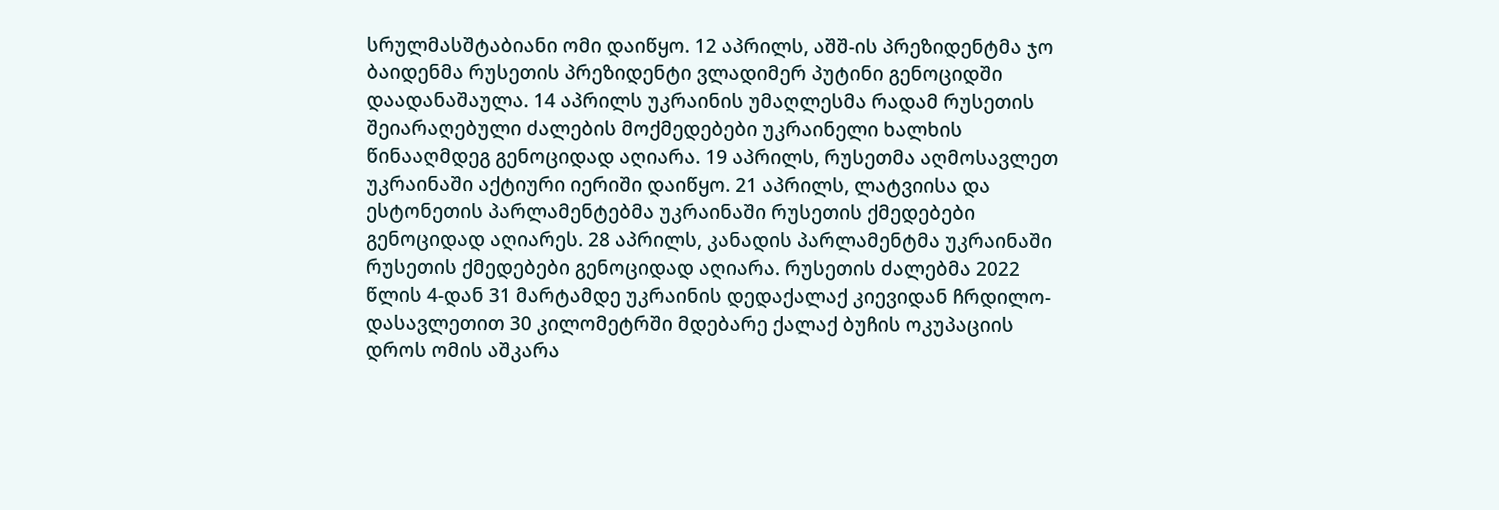სრულმასშტაბიანი ომი დაიწყო. 12 აპრილს, აშშ-ის პრეზიდენტმა ჯო ბაიდენმა რუსეთის პრეზიდენტი ვლადიმერ პუტინი გენოციდში დაადანაშაულა. 14 აპრილს უკრაინის უმაღლესმა რადამ რუსეთის შეიარაღებული ძალების მოქმედებები უკრაინელი ხალხის წინააღმდეგ გენოციდად აღიარა. 19 აპრილს, რუსეთმა აღმოსავლეთ უკრაინაში აქტიური იერიში დაიწყო. 21 აპრილს, ლატვიისა და ესტონეთის პარლამენტებმა უკრაინაში რუსეთის ქმედებები გენოციდად აღიარეს. 28 აპრილს, კანადის პარლამენტმა უკრაინაში რუსეთის ქმედებები გენოციდად აღიარა. რუსეთის ძალებმა 2022 წლის 4-დან 31 მარტამდე უკრაინის დედაქალაქ კიევიდან ჩრდილო-დასავლეთით 30 კილომეტრში მდებარე ქალაქ ბუჩის ოკუპაციის დროს ომის აშკარა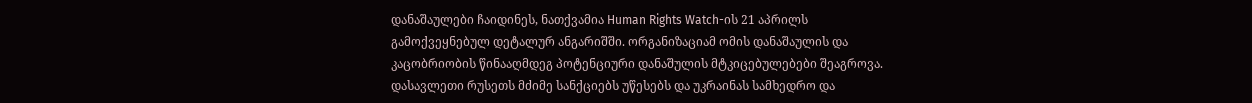დანაშაულები ჩაიდინეს, ნათქვამია Human Rights Watch-ის 21 აპრილს გამოქვეყნებულ დეტალურ ანგარიშში. ორგანიზაციამ ომის დანაშაულის და კაცობრიობის წინააღმდეგ პოტენციური დანაშულის მტკიცებულებები შეაგროვა. დასავლეთი რუსეთს მძიმე სანქციებს უწესებს და უკრაინას სამხედრო და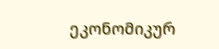ეკონომიკურ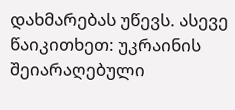დახმარებას უწევს. ასევე წაიკითხეთ: უკრაინის შეიარაღებული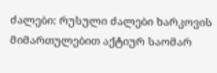ძალები: რუსული ძალები ხარკოვის მიმართულებით აქტიურ საომარ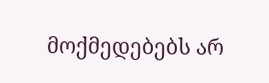მოქმედებებს არ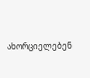ახორციელებენ